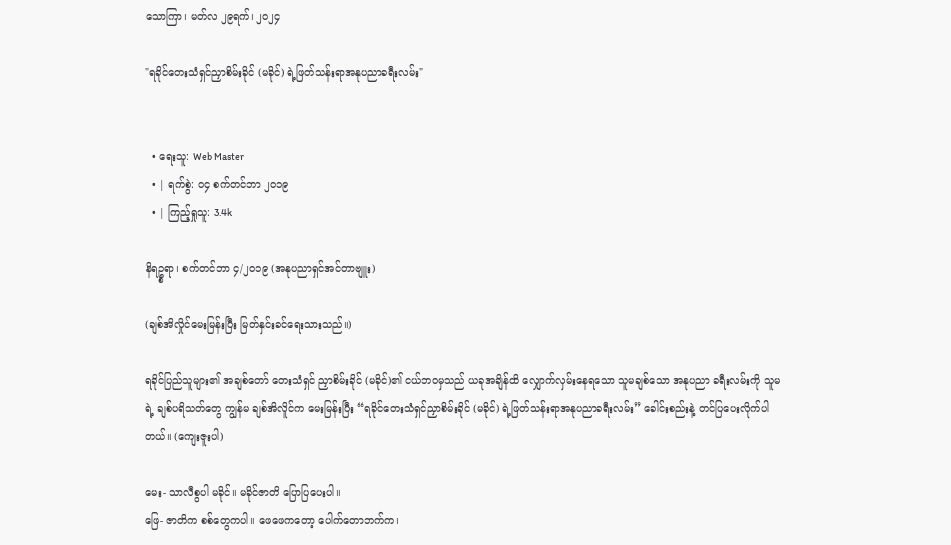သောကြာ၊ မတ်လ ၂၉ရက်၊ ၂၀၂၄

"ရခိုင်တေးသံရှင်ညှာစိမ်းခိုင် (မခိုင်) ရဲ့ဖြတ်သန်းရာအနုပညာခရီးလမ်း"


  • ရေးသူ: Web Master
  • | ရက်စွဲ: ၀၄ စက်တင်ဘာ ၂၀၁၉
  • | ကြည့်ရှုသူ: 3.4k

နိရဥ္စရာ၊ စက်တင်ဘာ ၄/၂ဝ၁၉ (အနုပညာရှင်အင်တာဗျူး)

(ချစ်အိလှိုင်မေးမြန်းပြီး မြတ်နှင်းခင်ရေးသားသည်။)

ရခိုင်ပြည်သူများ၏ အချစ်တော် တေးသံရှင် ညှာစိမ်းခိုင် (မခိုင်)၏ ငယ်ဘဝမှသည် ယခုအချိန်ထိ လျှောက်လှမ်းနေရသော သူမချစ်သော အနုပညာ ခရီးလမ်းကို သူမရဲ့ ချစ်ပရိသတ်တွေ ကျွန်မ ချစ်အိလိူင်က မေးမြန်းပြီး “ရခိုင်တေးသံရှင်ညှာစိမ်းခိုင် (မခိုင်) ရဲ့ဖြတ်သန်းရာအနုပညာခရီးလမ်း” ခေါင်းစည်းနဲ့ တင်ပြပေးလိုက်ပါတယ်။ (ကျေးဇူးပါ)

မေး- သာလီစွပါ မခိုင်။ မခိုင်ဇာတိ ပြောပြပေးပါ။
ဖြေ- ဇာတိက စစ်တွေကပါ။ ဖေဖေကတော့ ပေါက်တောဘက်က၊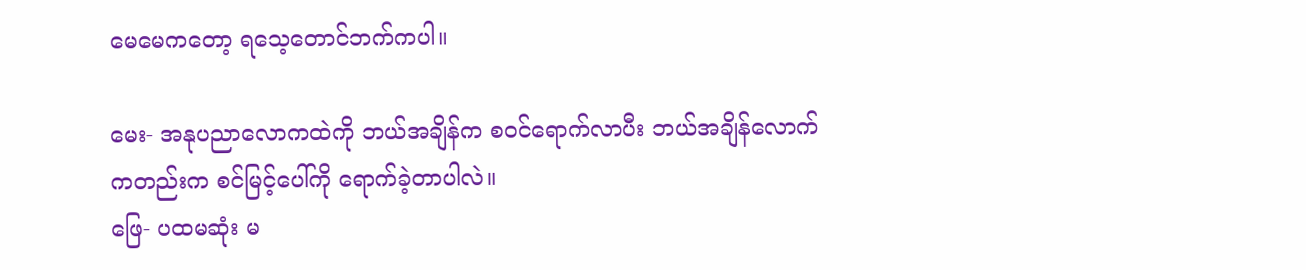မေမေကတော့ ရသေ့တောင်ဘက်ကပါ။

မေး- အနုပညာလောကထဲကို ဘယ်အချိန်က စဝင်ရောက်လာပီး ဘယ်အချိန်လောက်ကတည်းက စင်မြင့်ပေါ်ကို ရောက်ခဲ့တာပါလဲ။
ဖြေ- ပထမဆုံး မ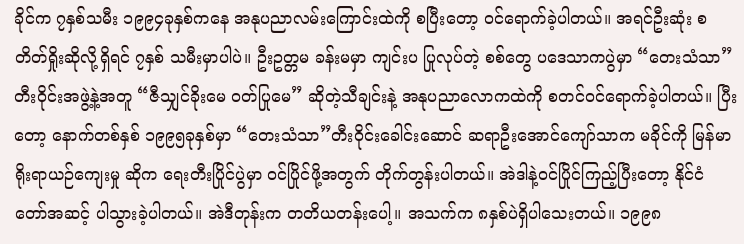ခိုင်က ၇နှစ်သမီး ၁၉၉၄ခုနှစ်ကနေ အနုပညာလမ်းကြောင်းထဲကို စပြီးတော့ ဝင်ရောက်ခဲ့ပါတယ်။ အရင်ဦးဆုံး စတိတ်ရှိုးဆိုလို့ရှိရင် ၇နှစ် သမီးမှာပါပဲ။ ဦးဥတ္တမ ခန်းမမှာ ကျင်းပ ပြုလုပ်တဲ့ စစ်တွေ ပဒေသာကပွဲမှာ “တေးသံသာ” တီးဝိုင်းအဖွဲ့နဲ့အတူ “ဇီသျှင်ခိုးမေ ဝတ်ပြုမေ” ဆိုတဲ့သီချင်းနဲ့ အနုပညာလောကထဲကို စတင်ဝင်ရောက်ခဲ့ပါတယ်။ ပြီးတော့ နောက်တစ်နှစ် ၁၉၉၅ခုနှစ်မှာ “တေးသံသာ”တီးဝိုင်းခေါင်းဆောင် ဆရာဦးအောင်ကျော်သာက မခိုင်ကို မြန်မာ ရိုးရာယဉ်ကျေးမှု ဆိုက ရေးတီးပြိုင်ပွဲမှာ ဝင်ပြိုင်ဖို့အတွက် တိုက်တွန်းပါတယ်။ အဲဒါနဲ့ဝင်ပြိုင်ကြည့်ပြီးတော့ နိုင်ငံတော်အဆင့် ပါသွားခဲ့ပါတယ်။ အဲဒီတုန်းက တတိယတန်းပေါ့။ အသက်က ၈နှစ်ပဲရှိပါသေးတယ်။ ၁၉၉၈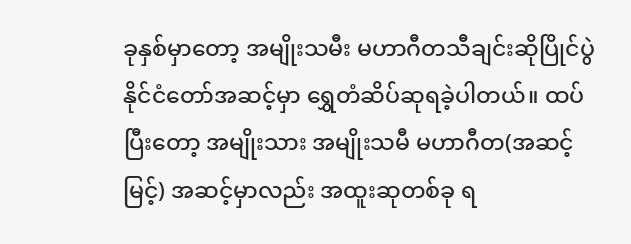ခုနှစ်မှာတော့ အမျိုးသမီး မဟာဂီတသီချင်းဆိုပြိုင်ပွဲ နိုင်ငံတော်အဆင့်မှာ ရွှေတံဆိပ်ဆုရခဲ့ပါတယ်။ ထပ်ပြီးတော့ အမျိုးသား အမျိုးသမီ မဟာဂီတ(အဆင့်မြင့်) အဆင့်မှာလည်း အထူးဆုတစ်ခု ရ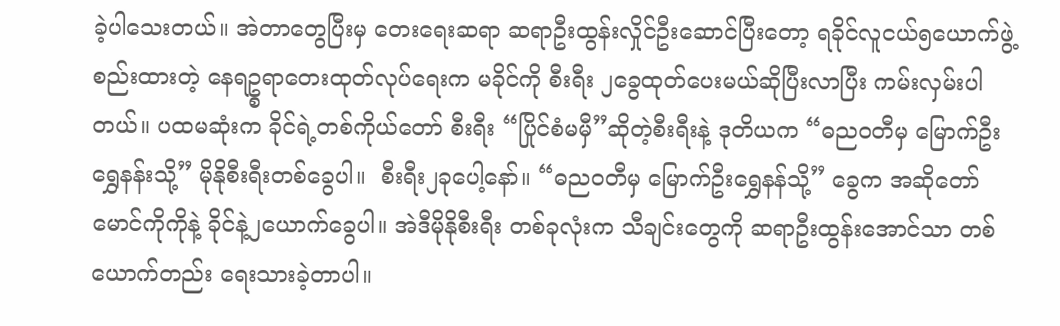ခဲ့ပါသေးတယ်။ အဲတာတွေပြီးမှ တေးရေးဆရာ ဆရာဦးထွန်းလှိုင်ဦးဆောင်ပြီးတော့ ရခိုင်လူငယ်၅ယောက်ဖွဲ့စည်းထားတဲ့ နေရဥ္စရာတေးထုတ်လုပ်ရေးက မခိုင်ကို စီးရီး ၂ခွေထုတ်ပေးမယ်ဆိုပြီးလာပြီး ကမ်းလှမ်းပါတယ်။ ပထမဆုံးက ခိုင်ရဲ့တစ်ကိုယ်တော် စီးရီး “ပြိုင်စံမမှီ”ဆိုတဲ့စီးရီးနဲ့ ဒုတိယက “ဓညဝတီမှ မြောက်ဦး ရွှေနန်းသို့” မိုနိုစီးရီးတစ်ခွေပါ။  စီးရီး၂ခုပေါ့နော်။ “ဓညဝတီမှ မြောက်ဦးရွှေနန်သို့” ခွေက အဆိုတော် မောင်ကိုကိုနဲ့ ခိုင်နဲ့၂ယောက်ခွေပါ။ အဲဒီမိုနိုစီးရီး တစ်ခုလုံးက သီချင်းတွေကို ဆရာဦးထွန်းအောင်သာ တစ်ယောက်တည်း ရေးသားခဲ့တာပါ။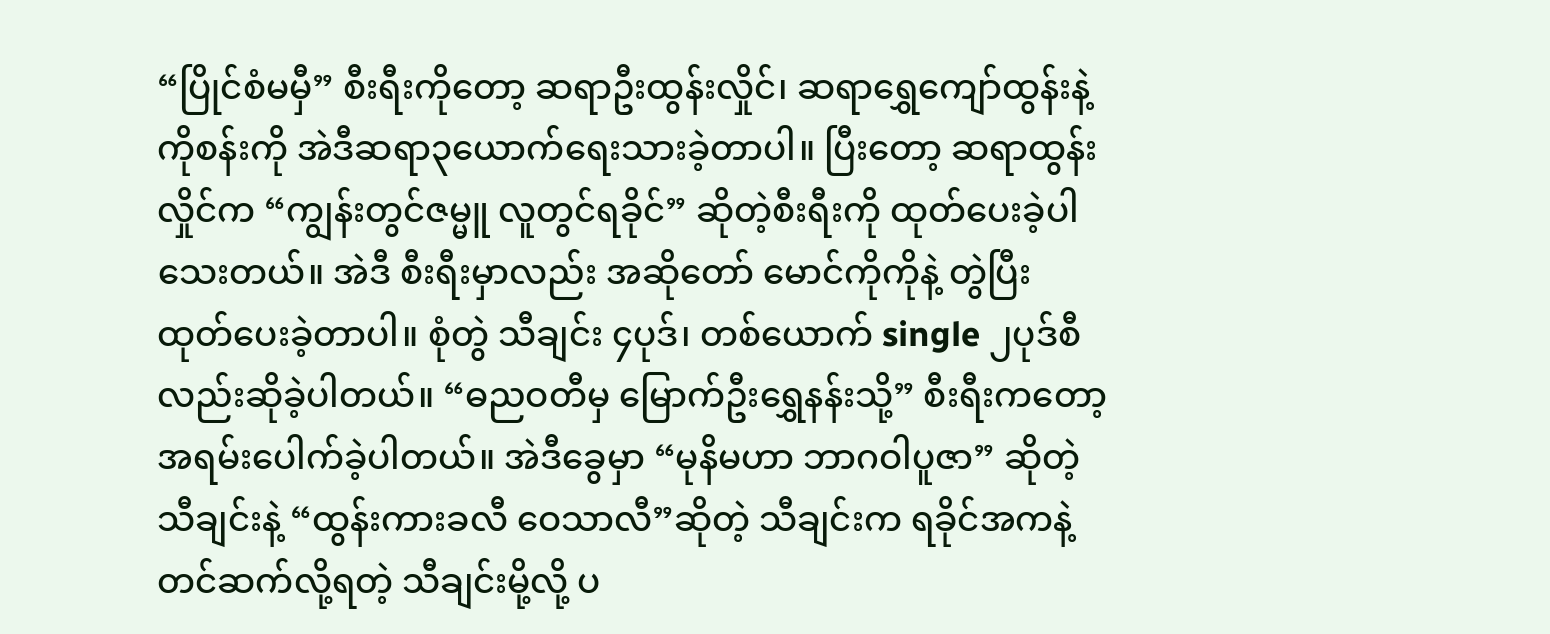“ပြိုင်စံမမှီ” စီးရီးကိုတော့ ဆရာဦးထွန်းလှိုင်၊ ဆရာရွှေကျော်ထွန်းနဲ့ ကိုစန်းကို အဲဒီဆရာ၃ယောက်ရေးသားခဲ့တာပါ။ ပြီးတော့ ဆရာထွန်းလှိုင်က “ကျွန်းတွင်ဇမ္မူ လူတွင်ရခိုင်” ဆိုတဲ့စီးရီးကို ထုတ်ပေးခဲ့ပါသေးတယ်။ အဲဒီ စီးရီးမှာလည်း အဆိုတော် မောင်ကိုကိုနဲ့ တွဲပြီး ထုတ်ပေးခဲ့တာပါ။ စုံတွဲ သီချင်း ၄ပုဒ်၊ တစ်ယောက် single ၂ပုဒ်စီလည်းဆိုခဲ့ပါတယ်။ “ဓညဝတီမှ မြောက်ဦးရွှေနန်းသို့” စီးရီးကတော့ အရမ်းပေါက်ခဲ့ပါတယ်။ အဲဒီခွေမှာ “မုနိမဟာ ဘာဂဝါပူဇာ” ဆိုတဲ့သီချင်းနဲ့ “ထွန်းကားခလီ ဝေသာလီ”ဆိုတဲ့ သီချင်းက ရခိုင်အကနဲ့ တင်ဆက်လို့ရတဲ့ သီချင်းမို့လို့ ပ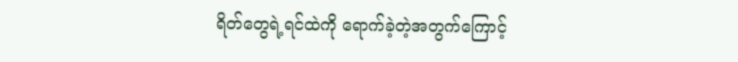ရိတ်တွေရဲ့ရင်ထဲကို ရောက်ခဲ့တဲ့အတွက်ကြောင့်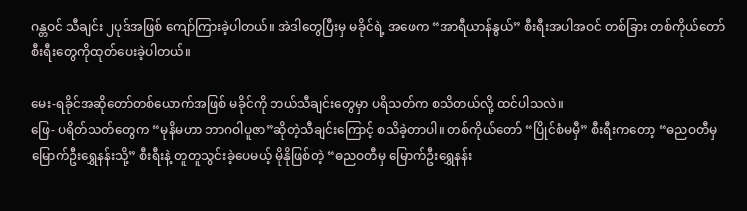ဂန္တဝင် သီချင်း ၂ပုဒ်အဖြစ် ကျော်ကြားခဲ့ပါတယ်။ အဲဒါတွေပြီးမှ မခိုင်ရဲ့ အဖေက “အာရီယာန်နွယ်” စီးရီးအပါအဝင် တစ်ခြား တစ်ကိုယ်တော် စီးရီးတွေကိုထုတ်ပေးခဲ့ပါတယ်။

မေး-ရခိုင်အဆိုတော်တစ်ယောက်အဖြစ် မခိုင်ကို ဘယ်သီချင်းတွေမှာ ပရိသတ်က စသိတယ်လို့ ထင်ပါသလဲ။
ဖြေ- ပရိတ်သတ်တွေက “မုနိမဟာ ဘာဂဝါပူဇာ”ဆိုတဲ့သီချင်းကြောင့် စသိခဲ့တာပါ။ တစ်ကိုယ်တော် “ပြိုင်စံမမှီ” စီးရီးကတော့ “ဓညဝတီမှ မြောက်ဦးရွှေနန်းသို့” စီးရီးနဲ့ တူတူသွင်းခဲ့ပေမယ့် မိုနိုဖြစ်တဲ့ “ဓညဝတီမှ မြောက်ဦးရွှေနန်း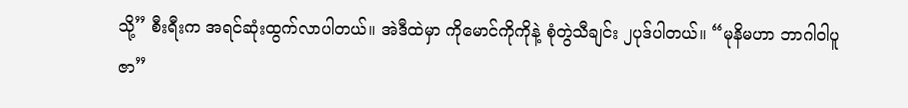သို့” စီးရီးက အရင်ဆုံးထွက်လာပါတယ်။ အဲဒီထဲမှာ ကိုမောင်ကိုကိုနဲ့ စုံတွဲသီချင်း ၂ပုဒ်ပါတယ်။ “မုနိမဟာ ဘာဂါဝါပူဇာ”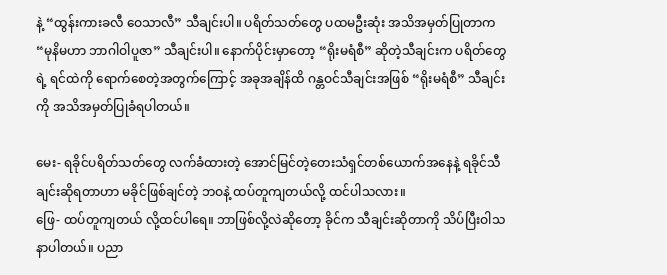နဲ့ “ထွန်းကားခလီ ဝေသာလီ” သီချင်းပါ။ ပရိတ်သတ်တွေ ပထမဦးဆုံး အသိအမှတ်ပြုတာက “မုနိမဟာ ဘာဂါဝါပူဇာ” သီချင်းပါ။ နောက်ပိုင်းမှာတော့ “ရိုးမရံစီ” ဆိုတဲ့သီချင်းက ပရိတ်တွေရဲ့ ရင်ထဲကို ရောက်စေတဲ့အတွက်ကြောင့် အခုအချိန်ထိ ဂန္တဝင်သီချင်းအဖြစ် “ရိုးမရံစီ” သီချင်းကို အသိအမှတ်ပြုခံရပါတယ်။

မေး- ရခိုင်ပရိတ်သတ်တွေ လက်ခံထားတဲ့ အောင်မြင်တဲ့တေးသံရှင်တစ်ယောက်အနေနဲ့ ရခိုင်သီချင်းဆိုရတာဟာ မခိုင်ဖြစ်ချင်တဲ့ ဘဝနဲ့ ထပ်တူကျတယ်လို့ ထင်ပါသလား။
ဖြေ- ထပ်တူကျတယ် လို့ထင်ပါရေ။ ဘာဖြစ်လို့လဲဆိုတော့ ခိုင်က သီချင်းဆိုတာကို သိပ်ပြီးဝါသနာပါတယ်။ ပညာ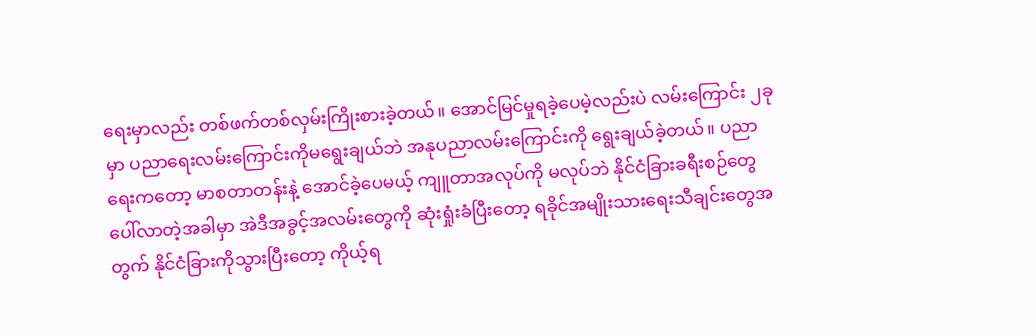ရေးမှာလည်း တစ်ဖက်တစ်လှမ်းကြိုးစားခဲ့တယ်။ အောင်မြင်မှုရခဲ့ပေမဲ့လည်းပဲ လမ်းကြောင်း ၂ခုမှာ ပညာရေးလမ်းကြောင်းကိုမရွေးချယ်ဘဲ အနုပညာလမ်းကြောင်းကို ရွေးချယ်ခဲ့တယ်။ ပညာရေးကတော့ မာစတာတန်းနဲ့ အောင်ခဲ့ပေမယ့် ကျူတာအလုပ်ကို မလုပ်ဘဲ နိုင်ငံခြားခရီးစဉ်တွေပေါ်လာတဲ့အခါမှာ အဲဒီအခွင့်အလမ်းတွေကို ဆုံးရှုံးခံပြီးတော့ ရခိုင်အမျိုးသားရေးသီချင်းတွေအတွက် နိုင်ငံခြားကိုသွားပြီးတော့ ကိုယ့်ရ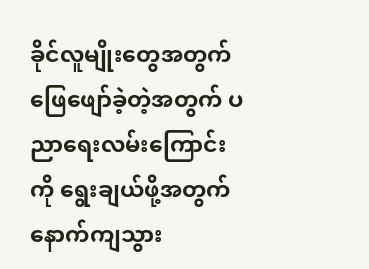ခိုင်လူမျိုးတွေအတွက် ဖြေဖျော်ခဲ့တဲ့အတွက် ပညာရေးလမ်းကြောင်းကို ရွေးချယ်ဖို့အတွက် နောက်ကျသွား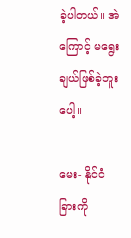ခဲ့ပါတယ်။ အဲကြောင့် မရွေးချယ်ဖြစ်ခဲ့ဘူးပေါ့။

မေး- နိုင်ငံခြားကို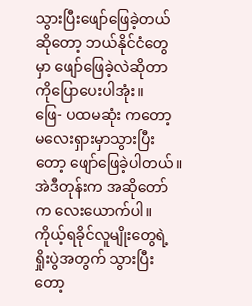သွားပြီးဖျော်ဖြေခဲ့တယ်ဆိုတော့ ဘယ်နိုင်ငံတွေမှာ ဖျော်ဖြေခဲ့လဲဆိုတာကိုပြောပေးပါအုံး။
ဖြေ- ပထမဆုံး ကတော့ မလေးရှားမှာသွားပြီးတော့ ဖျော်ဖြေခဲ့ပါတယ်။ အဲဒီတုန်းက အဆိုတော်က လေးယောက်ပါ။ ကိုယ့်ရခိုင်လူမျိုးတွေရဲ့ရှိုးပွဲအတွက် သွားပြီးတော့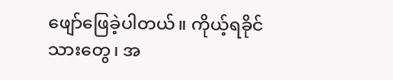ဖျော်ဖြေခဲ့ပါတယ်။ ကိုယ့်ရခိုင်သားတွေ၊ အ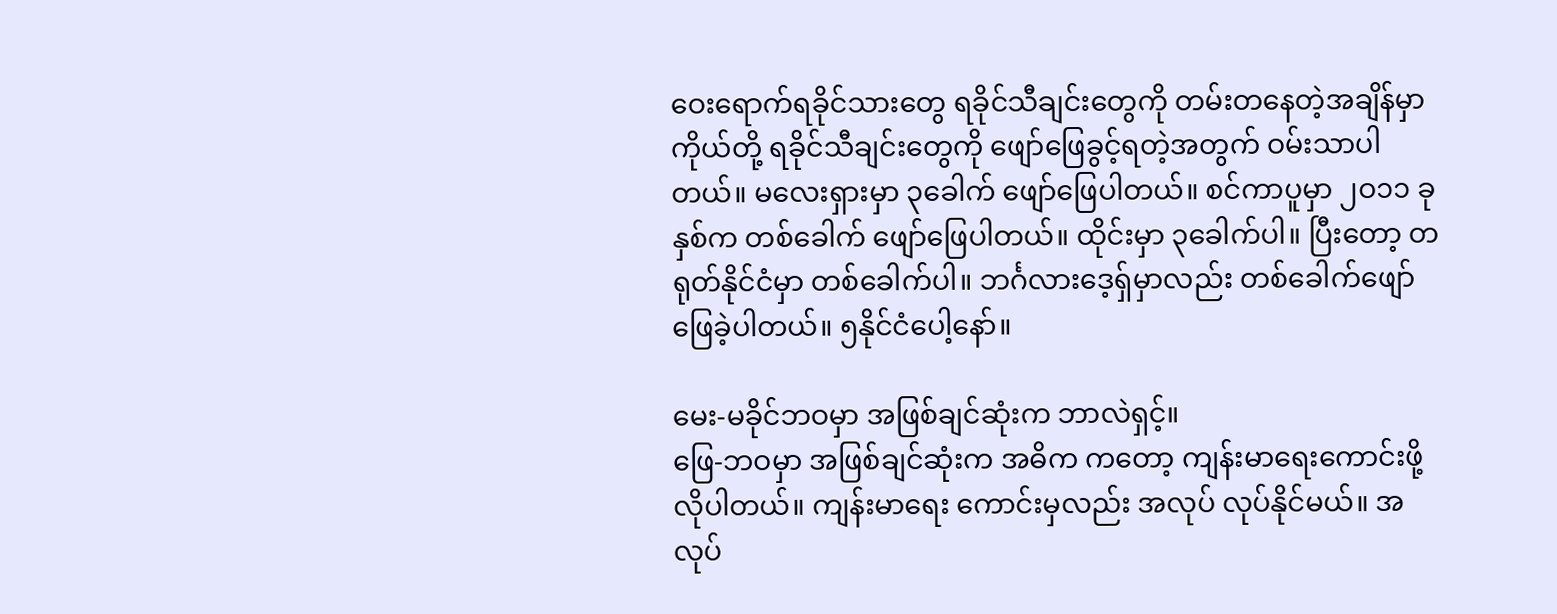ဝေးရောက်ရခိုင်သားတွေ ရခိုင်သီချင်းတွေကို တမ်းတနေတဲ့အချိန်မှာ ကိုယ်တို့ ရခိုင်သီချင်းတွေကို ဖျော်ဖြေခွင့်ရတဲ့အတွက် ဝမ်းသာပါတယ်။ မလေးရှားမှာ ၃ခေါက် ဖျော်ဖြေပါတယ်။ စင်ကာပူမှာ ၂ဝ၁၁ ခုနှစ်က တစ်ခေါက် ဖျော်ဖြေပါတယ်။ ထိုင်းမှာ ၃ခေါက်ပါ။ ပြီးတော့ တရုတ်နိုင်ငံမှာ တစ်ခေါက်ပါ။ ဘင်္ဂလားဒေ့ရှ်မှာလည်း တစ်ခေါက်ဖျော်ဖြေခဲ့ပါတယ်။ ၅နိုင်ငံပေါ့နော်။

မေး-မခိုင်ဘဝမှာ အဖြစ်ချင်ဆုံးက ဘာလဲရှင့်။
ဖြေ-ဘဝမှာ အဖြစ်ချင်ဆုံးက အဓိက ကတော့ ကျန်းမာရေးကောင်းဖို့လိုပါတယ်။ ကျန်းမာရေး ကောင်းမှလည်း အလုပ် လုပ်နိုင်မယ်။ အလုပ်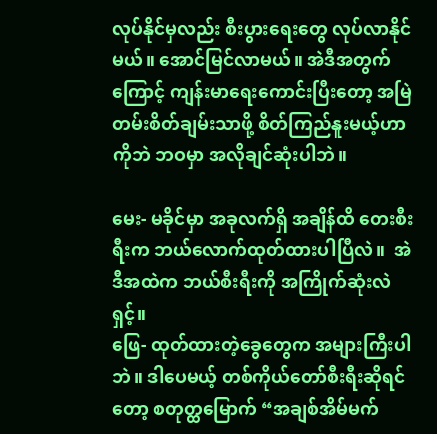လုပ်နိုင်မှလည်း စီးပွားရေးတွေ လုပ်လာနိုင်မယ်။ အောင်မြင်လာမယ်။ အဲဒီအတွက်ကြောင့် ကျန်းမာရေးကောင်းပြီးတော့ အမြဲတမ်းစိတ်ချမ်းသာဖို့ စိတ်ကြည်နူးမယ့်ဟာကိုဘဲ ဘဝမှာ အလိုချင်ဆုံးပါဘဲ။

မေး- မခိုင်မှာ အခုလက်ရှိ အချိန်ထိ တေးစီးရီးက ဘယ်လောက်ထုတ်ထားပါပြီလဲ။  အဲဒီအထဲက ဘယ်စီးရီးကို အကြိုက်ဆုံးလဲရှင့်။
ဖြေ- ထုတ်ထားတဲ့ခွေတွေက အများကြီးပါဘဲ။ ဒါပေမယ့် တစ်ကိုယ်တော်စီးရီးဆိုရင်တော့ စတုတ္ထမြောက် “အချစ်အိမ်မက်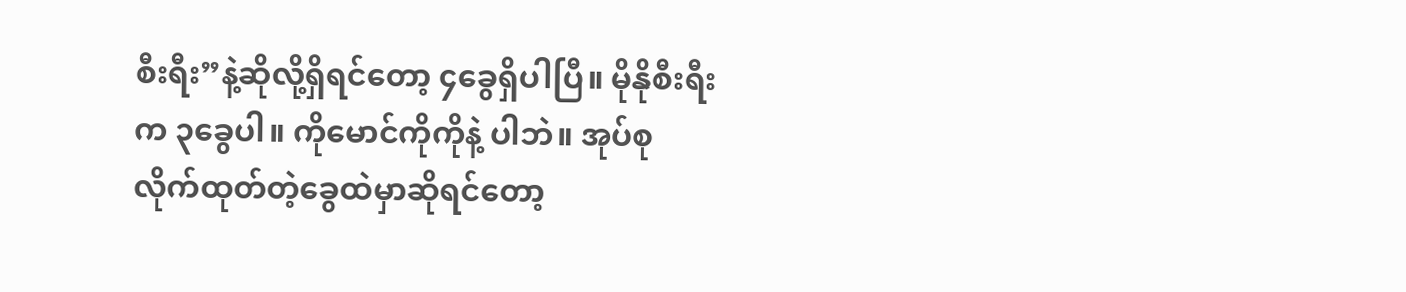စီးရီး”နဲ့ဆိုလို့ရှိရင်တော့ ၄ခွေရှိပါပြီ။ မိုနိုစီးရီးက ၃ခွေပါ။ ကိုမောင်ကိုကိုနဲ့ ပါဘဲ။ အုပ်စုလိုက်ထုတ်တဲ့ခွေထဲမှာဆိုရင်တော့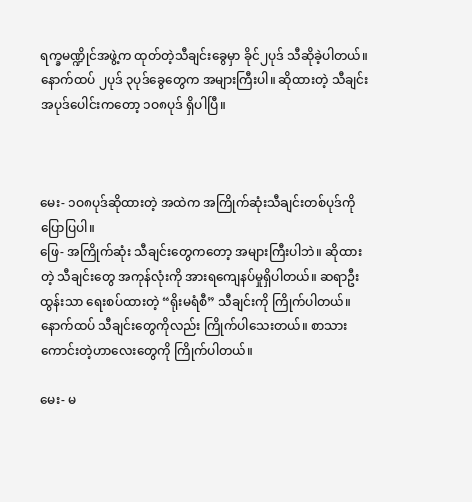ရက္ခမဏ္ဍိုင်အဖွဲ့က ထုတ်တဲ့သီချင်းခွေမှာ ခိုင်၂ပုဒ် သီဆိုခဲ့ပါတယ်။ နောက်ထပ် ၂ပုဒ် ၃ပုဒ်ခွေတွေက အများကြီးပါ။ ဆိုထားတဲ့ သီချင်းအပုဒ်ပေါင်းကတော့ ၁ဝ၈ပုဒ် ရှိပါပြီ။



မေး- ၁ဝ၈ပုဒ်ဆိုထားတဲ့ အထဲက အကြိုက်ဆုံးသီချင်းတစ်ပုဒ်ကို ပြောပြပါ။
ဖြေ- အကြိုက်ဆုံး သီချင်းတွေကတော့ အများကြီးပါဘဲ။ ဆိုထားတဲ့ သီချင်းတွေ အကုန်လုံးကို အားရကျေနပ်မှုရှိပါတယ်။ ဆရာဦးထွန်းသာ ရေးစပ်ထားတဲ့ “ရိုးမရံစီ” သီချင်းကို ကြိုက်ပါတယ်။ နောက်ထပ် သီချင်းတွေကိုလည်း ကြိုက်ပါသေးတယ်။ စာသားကောင်းတဲ့ဟာလေးတွေကို ကြိုက်ပါတယ်။

မေး- မ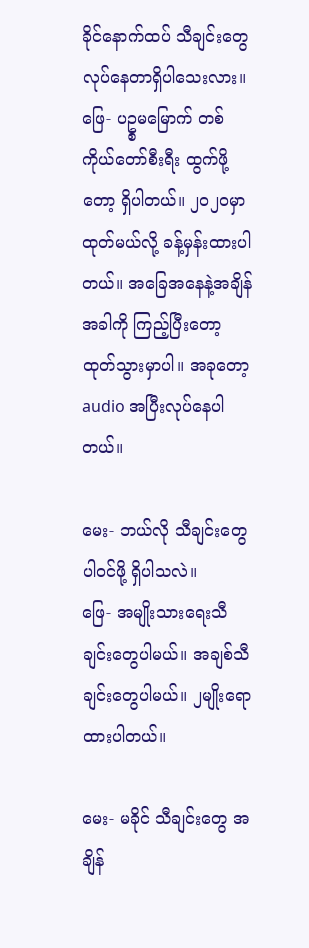ခိုင်နောက်ထပ် သီချင်းတွေ လုပ်နေတာရှိပါသေးလား။
ဖြေ- ပဥ္စမမြောက် တစ်ကိုယ်တော်စီးရီး ထွက်ဖို့တော့ ရှိပါတယ်။ ၂ဝ၂ဝမှာထုတ်မယ်လို့ ခန့်မှန်းထားပါတယ်။ အခြေအနေနဲ့အချိန်အခါကို ကြည့်ပြီးတော့ ထုတ်သွားမှာပါ။ အခုတော့ audio အပြီးလုပ်နေပါတယ်။

မေး- ဘယ်လို သီချင်းတွေ  ပါဝင်ဖို့ ရှိပါသလဲ။
ဖြေ- အမျိုးသားရေးသီချင်းတွေပါမယ်။ အချစ်သီချင်းတွေပါမယ်။ ၂မျိုးရောထားပါတယ်။

မေး- မခိုင် သီချင်းတွေ အချိန်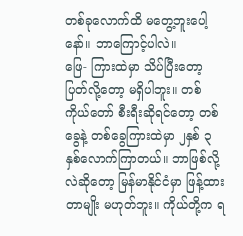တစ်ခုလောက်ထိ မတွေ့ဘူးပေါ့နော်။ ဘာကြောင့်ပါလဲ။
ဖြေ- ကြားထဲမှာ သိပ်ပြီးတော့ပြတ်လို့တော့ မရှိပါဘူး။ တစ်ကိုယ်တော် စီးရီးဆိုရင်တော့ တစ်ခွေနဲ့ တစ်ခွေကြားထဲမှာ ၂နှစ် ၃နှစ်လောက်ကြာတယ်။ ဘာဖြစ်လို့လဲဆိုတော့ မြန်မာနိုင်ငံမှာ ဖြန့်ထားတာမျိုး မဟုတ်ဘူး။ ကိုယ်တို့က ရ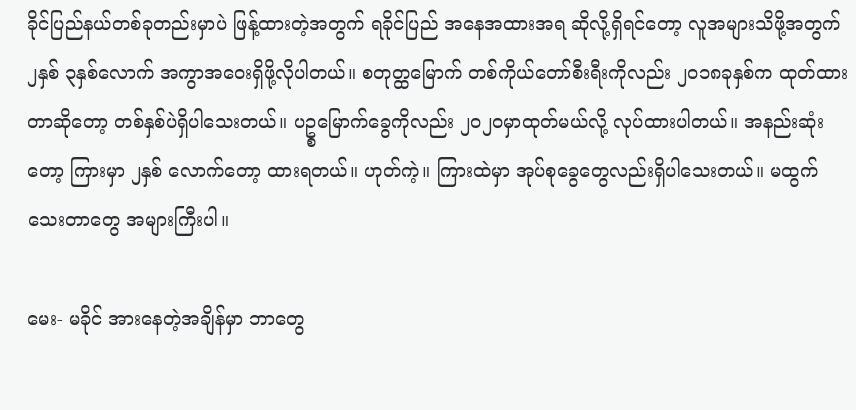ခိုင်ပြည်နယ်တစ်ခုတည်းမှာပဲ ဖြန့်ထားတဲ့အတွက် ရခိုင်ပြည် အနေအထားအရ ဆိုလို့ရှိရင်တော့ လူအများသိဖို့အတွက် ၂နှစ် ၃နှစ်လောက် အကွာအဝေးရှိဖို့လိုပါတယ်။ စတုတ္ထမြောက် တစ်ကိုယ်တော်စီးရီးကိုလည်း ၂ဝ၁၈ခုနှစ်က ထုတ်ထားတာဆိုတော့ တစ်နှစ်ပဲရှိပါသေးတယ်။ ပဥ္စမြောက်ခွေကိုလည်း ၂ဝ၂ဝမှာထုတ်မယ်လို့ လုပ်ထားပါတယ်။ အနည်းဆုံးတော့ ကြားမှာ ၂နှစ် လောက်တော့ ထားရတယ်။ ဟုတ်ကဲ့။ ကြားထဲမှာ အုပ်စုခွေတွေလည်းရှိပါသေးတယ်။ မထွက်သေးတာတွေ အများကြီးပါ။

မေး- မခိုင် အားနေတဲ့အချိန်မှာ ဘာတွေ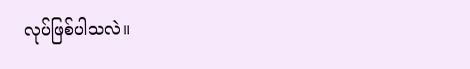လုပ်ဖြစ်ပါသလဲ။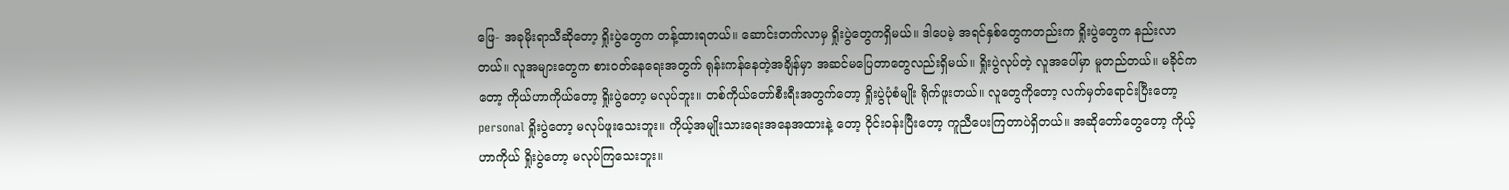ဖြေ- အခုမိုးရာသီဆိုတော့ ရှိုးပွဲတွေက တန့်ထားရတယ်။ ဆောင်းတက်လာမှ ရှိုးပွဲတွေကရှိမယ်။ ဒါပေမဲ့ အရင်နှစ်တွေကတည်းက ရှိုးပွဲတွေက နည်းလာတယ်။ လူအများတွေက စားဝတ်နေရေးအတွက် ရုန်းကန်နေတဲ့အချိန်မှာ အဆင်မပြေတာတွေလည်းရှိမယ်။ ရှိုးပွဲလုပ်တဲ့ လူအပေါ်မှာ မူတည်တယ်။ မခိုင်ကတော့ ကိုယ်ဟာကိုယ်တော့ ရှိုးပွဲတော့ မလုပ်ဘူး။ တစ်ကိုယ်တော်စီးရီးအတွက်တော့ ရှိုးပွဲပုံစံမျိုး ရိုက်ဖူးတယ်။ လူတွေကိုတော့ လက်မှတ်ရောင်းပြီးတော့ personal ရှိုးပွဲတော့ မလုပ်ဖူးသေးဘူး။ ကိုယ့်အမျိုးသားရေးအနေအထားနဲ့ တော့ ဝိုင်းဝန်းပြီးတော့ ကူညီပေးကြတာပဲရှိတယ်။ အဆိုတော်တွေတော့ ကိုယ့်ဟာကိုယ် ရှိုးပွဲတော့ မလုပ်ကြသေးဘူး။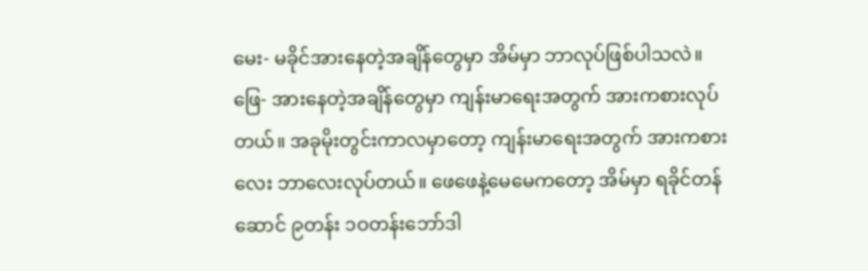မေး- မခိုင်အားနေတဲ့အချိန်တွေမှာ အိမ်မှာ ဘာလုပ်ဖြစ်ပါသလဲ။
ဖြေ- အားနေတဲ့အချိန်တွေမှာ ကျန်းမာရေးအတွက် အားကစားလုပ်တယ်။ အခုမိုးတွင်းကာလမှာတော့ ကျန်းမာရေးအတွက် အားကစားလေး ဘာလေးလုပ်တယ်။ ဖေဖေနဲ့မေမေကတော့ အိမ်မှာ ရခိုင်တန်ဆောင် ၉တန်း ၁ဝတန်းဘော်ဒါ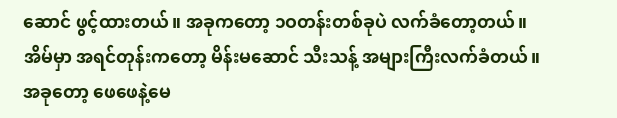ဆောင် ဖွင့်ထားတယ်။ အခုကတော့ ၁ဝတန်းတစ်ခုပဲ လက်ခံတော့တယ်။ အိမ်မှာ အရင်တုန်းကတော့ မိန်းမဆောင် သီးသန့် အများကြီးလက်ခံတယ်။ အခုတော့ ဖေဖေနဲ့မေ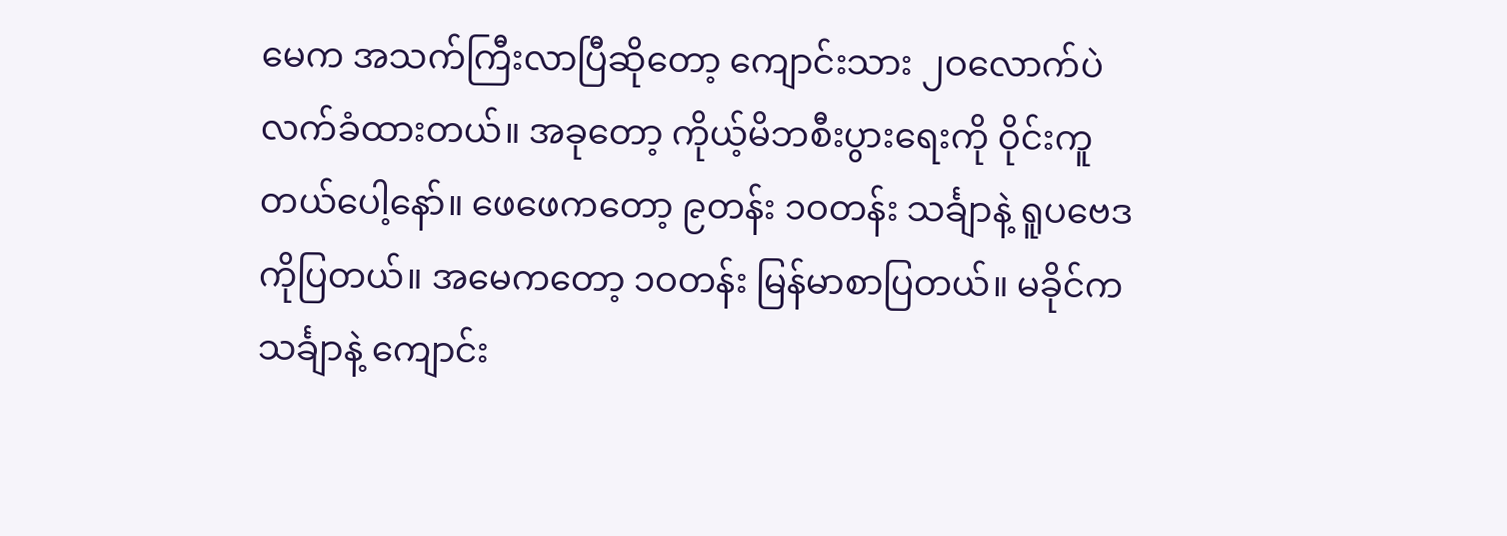မေက အသက်ကြီးလာပြီဆိုတော့ ကျောင်းသား ၂ဝလောက်ပဲ လက်ခံထားတယ်။ အခုတော့ ကိုယ့်မိဘစီးပွားရေးကို ဝိုင်းကူတယ်ပေါ့နော်။ ဖေဖေကတော့ ၉တန်း ၁ဝတန်း သင်္ချာနဲ့ ရူပဗေဒကိုပြတယ်။ အမေကတော့ ၁ဝတန်း မြန်မာစာပြတယ်။ မခိုင်က သင်္ချာနဲ့ ကျောင်း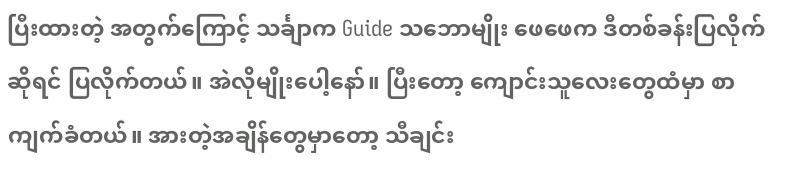ပြီးထားတဲ့ အတွက်ကြောင့် သင်္ချာက Guide သဘောမျိုး ဖေဖေက ဒီတစ်ခန်းပြလိုက်ဆိုရင် ပြလိုက်တယ်။ အဲလိုမျိုးပေါ့နော်။ ပြီးတော့ ကျောင်းသူလေးတွေထံမှာ စာကျက်ခံတယ်။ အားတဲ့အချိန်တွေမှာတော့ သီချင်း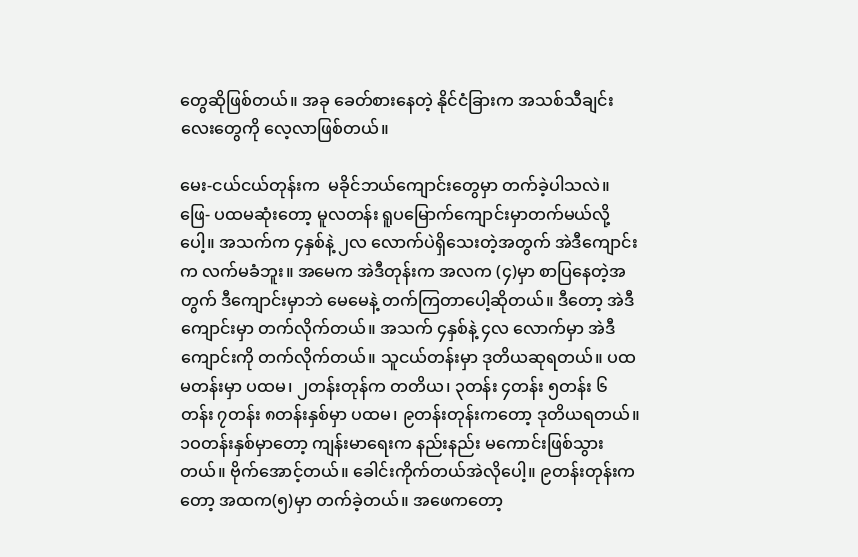တွေဆိုဖြစ်တယ်။ အခု ခေတ်စားနေတဲ့ နိုင်ငံခြားက အသစ်သီချင်းလေးတွေကို လေ့လာဖြစ်တယ်။

မေး-ငယ်ငယ်တုန်းက  မခိုင်ဘယ်ကျောင်းတွေမှာ တက်ခဲ့ပါသလဲ။
ဖြေ- ပထမဆုံးတော့ မူလတန်း ရူပမြောက်ကျောင်းမှာတက်မယ်လို့ပေါ့။ အသက်က ၄နှစ်နဲ့ ၂လ လောက်ပဲရှိသေးတဲ့အတွက် အဲဒီကျောင်းက လက်မခံဘူး။ အမေက အဲဒီတုန်းက အလက (၄)မှာ စာပြနေတဲ့အတွက် ဒီကျောင်းမှာဘဲ မေမေနဲ့ တက်ကြတာပေါ့ဆိုတယ်။ ဒီတော့ အဲဒီကျောင်းမှာ တက်လိုက်တယ်။ အသက် ၄နှစ်နဲ့ ၄လ လောက်မှာ အဲဒီကျောင်းကို တက်လိုက်တယ်။ သူငယ်တန်းမှာ ဒုတိယဆုရတယ်။ ပထမတန်းမှာ ပထမ၊ ၂တန်းတုန်က တတိယ၊ ၃တန်း ၄တန်း ၅တန်း ၆တန်း ၇တန်း ၈တန်းနှစ်မှာ ပထမ၊ ၉တန်းတုန်းကတော့ ဒုတိယရတယ်။ ၁ဝတန်းနှစ်မှာတော့ ကျန်းမာရေးက နည်းနည်း မကောင်းဖြစ်သွားတယ်။ ဗိုက်အောင့်တယ်။ ခေါင်းကိုက်တယ်အဲလိုပေါ့။ ၉တန်းတုန်းကတော့ အထက(၅)မှာ တက်ခဲ့တယ်။ အဖေကတော့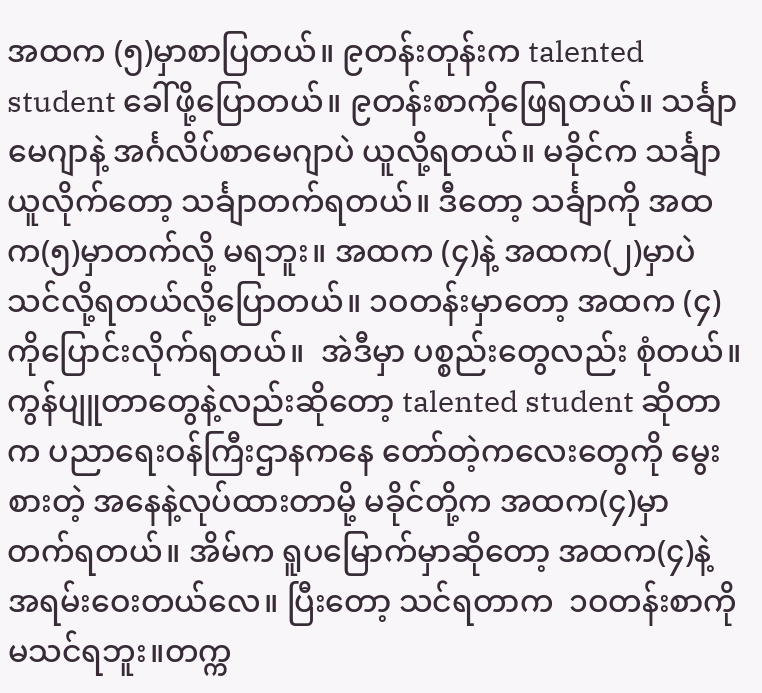အထက (၅)မှာစာပြတယ်။ ၉တန်းတုန်းက talented student ခေါ်ဖို့ပြောတယ်။ ၉တန်းစာကိုဖြေရတယ်။ သင်္ချာမေဂျာနဲ့ အင်္ဂလိပ်စာမေဂျာပဲ ယူလို့ရတယ်။ မခိုင်က သင်္ချာယူလိုက်တော့ သင်္ချာတက်ရတယ်။ ဒီတော့ သင်္ချာကို အထက(၅)မှာတက်လို့ မရဘူး။ အထက (၄)နဲ့ အထက(၂)မှာပဲ သင်လို့ရတယ်လို့ပြောတယ်။ ၁ဝတန်းမှာတော့ အထက (၄)ကိုပြောင်းလိုက်ရတယ်။  အဲဒီမှာ ပစ္စည်းတွေလည်း စုံတယ်။ ကွန်ပျူတာတွေနဲ့လည်းဆိုတော့ talented student ဆိုတာက ပညာရေးဝန်ကြီးဌာနကနေ တော်တဲ့ကလေးတွေကို မွေးစားတဲ့ အနေနဲ့လုပ်ထားတာမို့ မခိုင်တို့က အထက(၄)မှာ တက်ရတယ်။ အိမ်က ရူပမြောက်မှာဆိုတော့ အထက(၄)နဲ့ အရမ်းဝေးတယ်လေ။ ပြီးတော့ သင်ရတာက  ၁ဝတန်းစာကိုမသင်ရဘူး။တက္က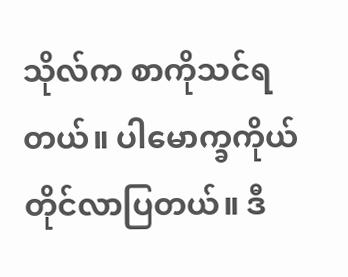သိုလ်က စာကိုသင်ရတယ်။ ပါမောက္ခကိုယ်တိုင်လာပြတယ်။ ဒီ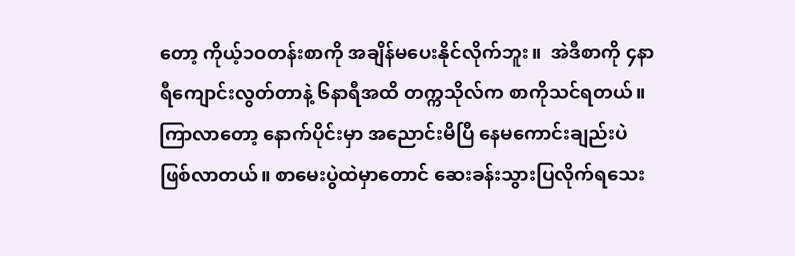တော့ ကိုယ့်၁ဝတန်းစာကို အချိန်မပေးနိုင်လိုက်ဘူး။  အဲဒီစာကို ၄နာရီကျောင်းလွတ်တာနဲ့ ၆နာရီအထိ တက္ကသိုလ်က စာကိုသင်ရတယ်။ ကြာလာတော့ နောက်ပိုင်းမှာ အညောင်းမိပြီ နေမကောင်းချည်းပဲ ဖြစ်လာတယ်။ စာမေးပွဲထဲမှာတောင် ဆေးခန်းသွားပြလိုက်ရသေး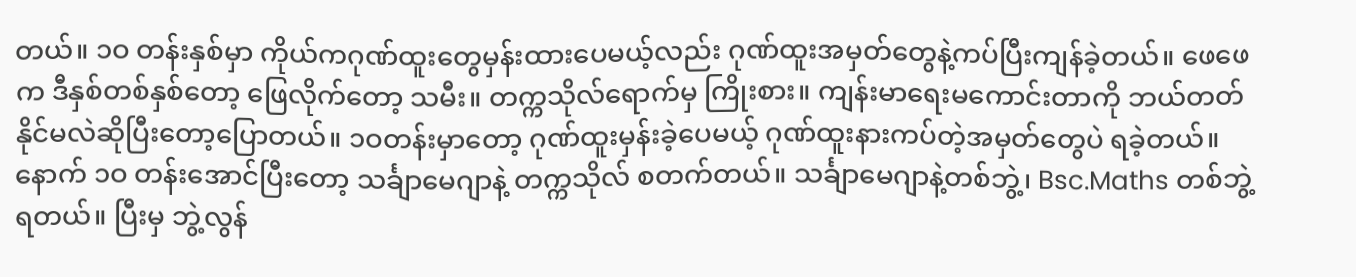တယ်။ ၁ဝ တန်းနှစ်မှာ ကိုယ်ကဂုဏ်ထူးတွေမှန်းထားပေမယ့်လည်း ဂုဏ်ထူးအမှတ်တွေနဲ့ကပ်ပြီးကျန်ခဲ့တယ်။ ဖေဖေက ဒီနှစ်တစ်နှစ်တော့ ဖြေလိုက်တော့ သမီး။ တက္ကသိုလ်ရောက်မှ ကြိုးစား။ ကျန်းမာရေးမကောင်းတာကို ဘယ်တတ်နိုင်မလဲဆိုပြီးတော့ပြောတယ်။ ၁ဝတန်းမှာတော့ ဂုဏ်ထူးမှန်းခဲ့ပေမယ့် ဂုဏ်ထူးနားကပ်တဲ့အမှတ်တွေပဲ ရခဲ့တယ်။ နောက် ၁ဝ တန်းအောင်ပြီးတော့ သင်္ချာမေဂျာနဲ့ တက္ကသိုလ် စတက်တယ်။ သင်္ချာမေဂျာနဲ့တစ်ဘွဲ့၊ Bsc.Maths တစ်ဘွဲ့ ရတယ်။ ပြီးမှ ဘွဲ့လွန်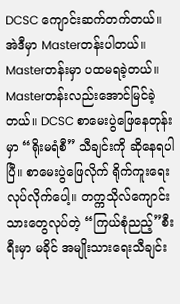DCSC ကျောင်းဆက်တက်တယ်။ အဲဒီမှာ Masterတန်းပါတယ်။ Masterတန်းမှာ ပထမရခဲ့တယ်။ Masterတန်းလည်းအောင်မြင်ခဲ့တယ်။ DCSC စာမေးပွဲဖြေနေတုန်းမှာ “ရိုးမရံစီ” သီချင်းကို ဆိုနေရပါပြီ။ စာမေးပွဲဖြေလိုက် ရိုက်ကူးရေးလုပ်လိုက်ပေါ့။ တက္ကသိုလ်ကျောင်းသားတွေလုပ်တဲ့ “ကြယ်စုံညည့်”စီးရီးမှာ မခိုင် အမျိုးသားရေးသီချင်း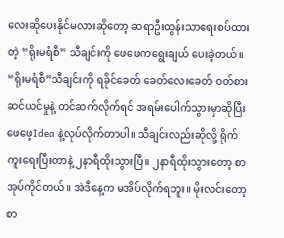လေးဆိုပေးနိုင်မလားဆိုတော့ ဆရာဦးထွန်းသာရေးစပ်ထားတဲ့ “ရိုးမရံစီ” သီချင်းကို ဖေဖေကရွေးချယ် ပေးခဲ့တယ်။ “ရိုးမရံစီ”သီချင်းကို ရခိုင်ခေတ် ခေတ်လေးခေတ် ဝတ်စားဆင်ယင်မှုနဲ့ တင်ဆက်လိုက်ရင် အရမ်းပေါက်သွားမှာဆိုပြီး ဖေဖေ့Idea နဲ့လုပ်လိုက်တာပါ။ သီချင်းလည်းဆိုလို့ ရိုက်ကူးရေးပြီးတာနဲ့ ၂နာရီထိုးသွားပြီ။ ၂နာရီထိုးသွားတော့ စာအုပ်ကိုင်တယ်။ အဲဒီနေ့က မအိပ်လိုက်ရဘူး။ မိုးလင်းတော့ စာ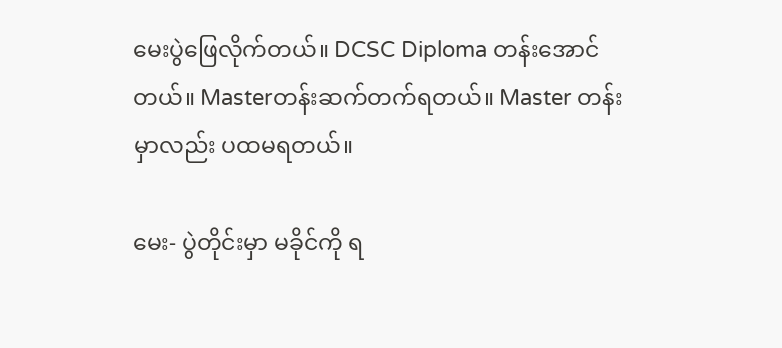မေးပွဲဖြေလိုက်တယ်။ DCSC Diploma တန်းအောင်တယ်။ Masterတန်းဆက်တက်ရတယ်။ Master တန်းမှာလည်း ပထမရတယ်။

မေး- ပွဲတိုင်းမှာ မခိုင်ကို ရ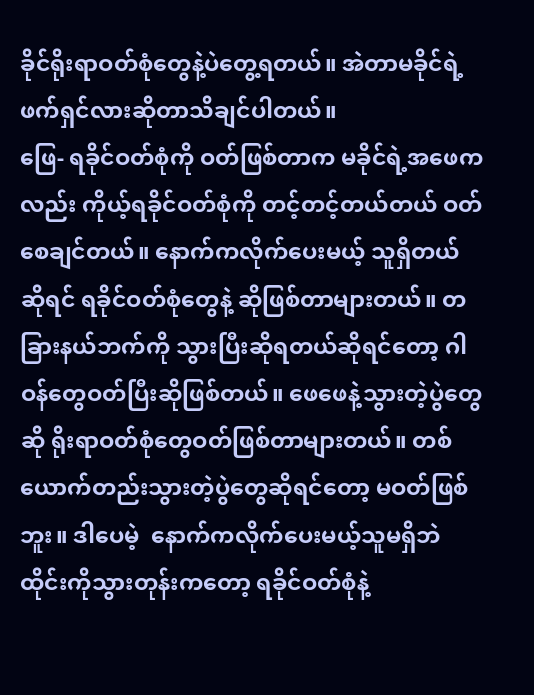ခိုင်ရိုးရာဝတ်စုံတွေနဲ့ပဲတွေ့ရတယ်။ အဲတာမခိုင်ရဲ့ ဖက်ရှင်လားဆိုတာသိချင်ပါတယ်။
ဖြေ- ရခိုင်ဝတ်စုံကို ဝတ်ဖြစ်တာက မခိုင်ရဲ့အဖေကလည်း ကိုယ့်ရခိုင်ဝတ်စုံကို တင့်တင့်တယ်တယ် ဝတ်စေချင်တယ်။ နောက်ကလိုက်ပေးမယ့် သူရှိတယ်ဆိုရင် ရခိုင်ဝတ်စုံတွေနဲ့ ဆိုဖြစ်တာများတယ်။ တခြားနယ်ဘက်ကို သွားပြီးဆိုရတယ်ဆိုရင်တော့ ဂါဝန်တွေဝတ်ပြီးဆိုဖြစ်တယ်။ ဖေဖေနဲ့သွားတဲ့ပွဲတွေဆို ရိုးရာဝတ်စုံတွေဝတ်ဖြစ်တာများတယ်။ တစ်ယောက်တည်းသွားတဲ့ပွဲတွေဆိုရင်တော့ မဝတ်ဖြစ်ဘူး။ ဒါပေမဲ့  နောက်ကလိုက်ပေးမယ့်သူမရှိဘဲ ထိုင်းကိုသွားတုန်းကတော့ ရခိုင်ဝတ်စုံနဲ့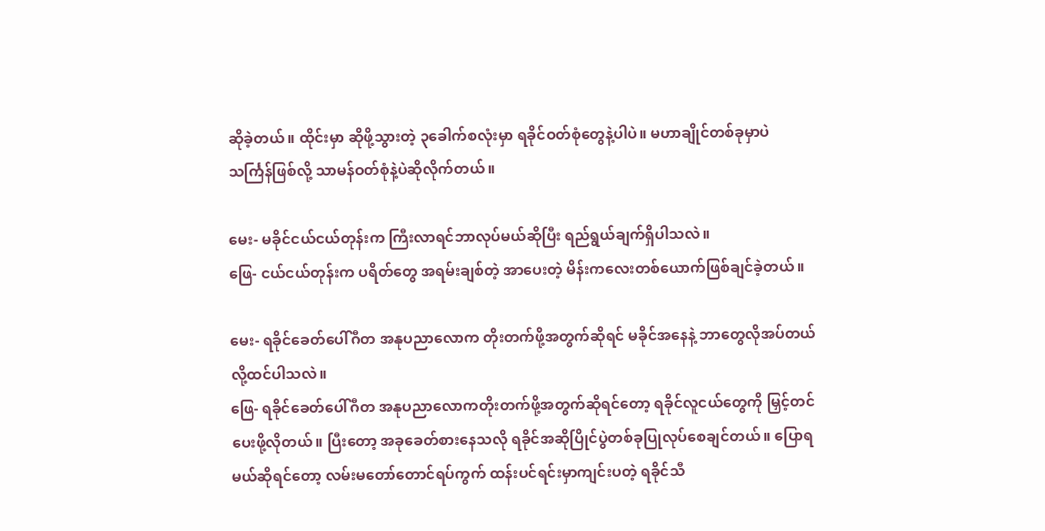ဆိုခဲ့တယ်။ ထိုင်းမှာ ဆိုဖို့သွားတဲ့ ၃ခေါက်စလုံးမှာ ရခိုင်ဝတ်စုံတွေနဲ့ပါပဲ။ မဟာချိုင်တစ်ခုမှာပဲ သင်္ကြန်ဖြစ်လို့ သာမန်ဝတ်စုံနဲ့ပဲဆိုလိုက်တယ်။

မေး- မခိုင်ငယ်ငယ်တုန်းက ကြီးလာရင်ဘာလုပ်မယ်ဆိုပြီး ရည်ရွယ်ချက်ရှိပါသလဲ။
ဖြေ- ငယ်ငယ်တုန်းက ပရိတ်တွေ အရမ်းချစ်တဲ့ အာပေးတဲ့ မိန်းကလေးတစ်ယောက်ဖြစ်ချင်ခဲ့တယ်။

မေး- ရခိုင်ခေတ်ပေါ်ဂီတ အနုပညာလောက တိုးတက်ဖို့အတွက်ဆိုရင် မခိုင်အနေနဲ့ ဘာတွေလိုအပ်တယ်လို့ထင်ပါသလဲ။
ဖြေ- ရခိုင်ခေတ်ပေါ်ဂီတ အနုပညာလောကတိုးတက်ဖို့အတွက်ဆိုရင်တော့ ရခိုင်လူငယ်တွေကို မြှင့်တင်ပေးဖို့လိုတယ်။ ပြီးတော့ အခုခေတ်စားနေသလို ရခိုင်အဆိုပြိုင်ပွဲတစ်ခုပြုလုပ်စေချင်တယ်။ ပြောရမယ်ဆိုရင်တော့ လမ်းမတော်တောင်ရပ်ကွက် ထန်းပင်ရင်းမှာကျင်းပတဲ့ ရခိုင်သီ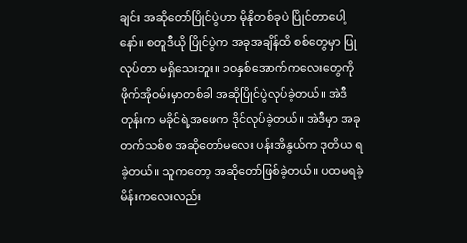ချင်း အဆိုတော်ပြိုင်ပွဲဟာ မိုနိုတစ်ခုပဲ ပြိုင်တာပေါ့နော်။ စတူဒီယို ပြိုင်ပွဲက အခုအချိန်ထိ စစ်တွေမှာ ပြုလုပ်တာ မရှိသေးဘူး။ ၁ဝနှစ်အောက်ကလေးတွေကို  ဖိုက်အိုဝမ်းမှာတစ်ခါ အဆိုပြိုင်ပွဲလုပ်ခဲ့တယ်။ အဲဒီတုန်းက မခိုင်ရဲ့အဖေက ဒိုင်လုပ်ခဲ့တယ်။ အဲဒီမှာ အခုတက်သစ်စ အဆိုတော်မလေး ပန်းအိနွယ်က ဒုတိယ ရခဲ့တယ်။ သူကတော့ အဆိုတော်ဖြစ်ခဲ့တယ်။ ပထမရခဲ့ မိန်းကလေးလည်း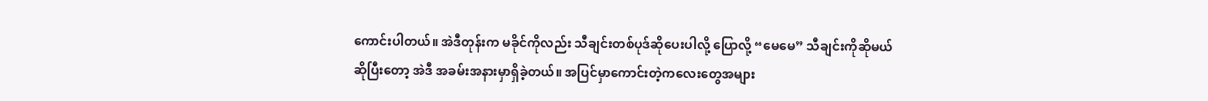ကောင်းပါတယ်။ အဲဒီတုန်းက မခိုင်ကိုလည်း သီချင်းတစ်ပုဒ်ဆိုပေးပါလို့ ပြောလို့ “မေမေ” သီချင်းကိုဆိုမယ်ဆိုပြီးတော့ အဲဒီ အခမ်းအနားမှာရှိခဲ့တယ်။ အပြင်မှာကောင်းတဲ့ကလေးတွေအများ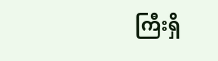ကြီးရှိ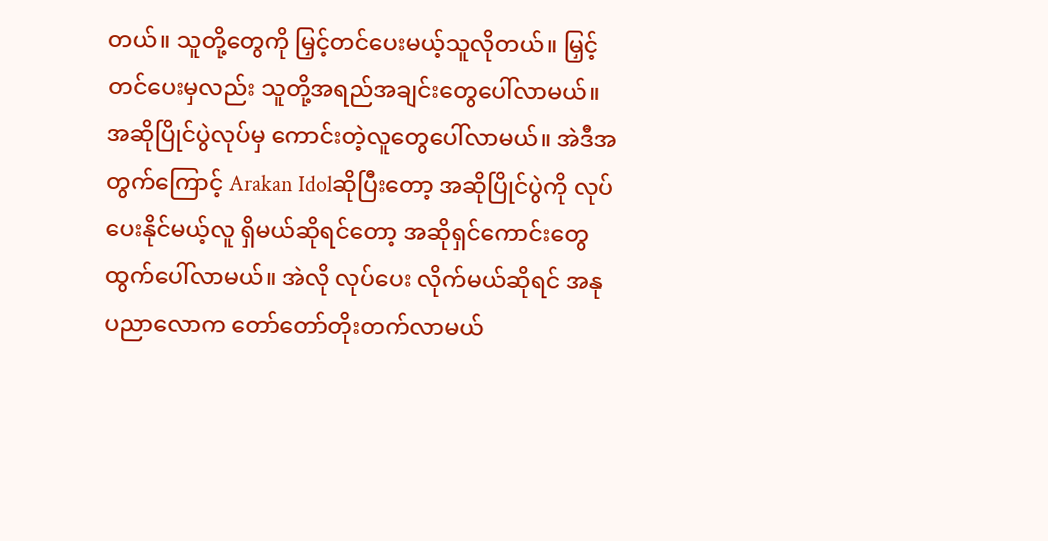တယ်။ သူတို့တွေကို မြှင့်တင်ပေးမယ့်သူလိုတယ်။ မြှင့်တင်ပေးမှလည်း သူတို့အရည်အချင်းတွေပေါ်လာမယ်။ အဆိုပြိုင်ပွဲလုပ်မှ ကောင်းတဲ့လူတွေပေါ်လာမယ်။ အဲဒီအတွက်ကြောင့် Arakan Idolဆိုပြီးတော့ အဆိုပြိုင်ပွဲကို လုပ်ပေးနိုင်မယ့်လူ ရှိမယ်ဆိုရင်တော့ အဆိုရှင်ကောင်းတွေထွက်ပေါ်လာမယ်။ အဲလို လုပ်ပေး လိုက်မယ်ဆိုရင် အနုပညာလောက တော်တော်တိုးတက်လာမယ်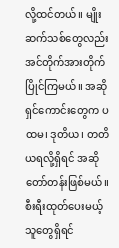လို့ထင်တယ်။ မျိုးဆက်သစ်တွေလည်း အင်တိုက်အားတိုက် ပြိုင်ကြမယ်။ အဆိုရှင်ကောင်းတွေက ပထမ၊ ဒုတိယ၊ တတိယရလို့ရှိရင် အဆိုတော်တန်းဖြစ်မယ်။ စီးရီးထုတ်ပေးမယ့် သူတွေရှိရင်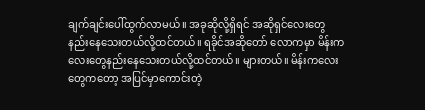ချက်ချင်းပေါ်ထွက်လာမယ်။ အခုဆိုလို့ရှိရင် အဆိုရှင်လေးတွေ နည်းနေသေးတယ်လို့ထင်တယ်။ ရခိုင်အဆိုတော် လောကမှာ မိန်းကလေးတွေနည်းနေသေးတယ်လို့ထင်တယ်။ များတယ်။ မိန်းကလေးတွေကတော့ အပြင်မှာကောင်းတဲ့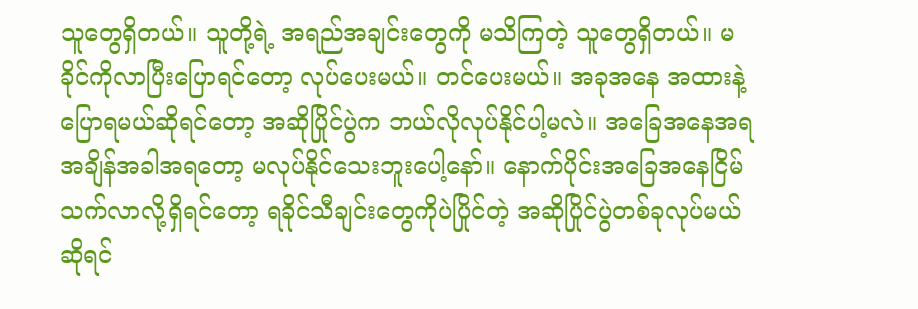သူတွေရှိတယ်။ သူတို့ရဲ့ အရည်အချင်းတွေကို မသိကြတဲ့ သူတွေရှိတယ်။ မခိုင်ကိုလာပြီးပြောရင်တော့ လုပ်ပေးမယ်။ တင်ပေးမယ်။ အခုအနေ အထားနဲ့ ပြောရမယ်ဆိုရင်တော့ အဆိုပြိုင်ပွဲက ဘယ်လိုလုပ်နိုင်ပါ့မလဲ။ အခြေအနေအရ အချိန်အခါအရတော့ မလုပ်နိုင်သေးဘူးပေါ့နော်။ နောက်ပိုင်းအခြေအနေငြိမ်သက်လာလို့ရှိရင်တော့ ရခိုင်သီချင်းတွေကိုပဲပြိုင်တဲ့ အဆိုပြိုင်ပွဲတစ်ခုလုပ်မယ်ဆိုရင်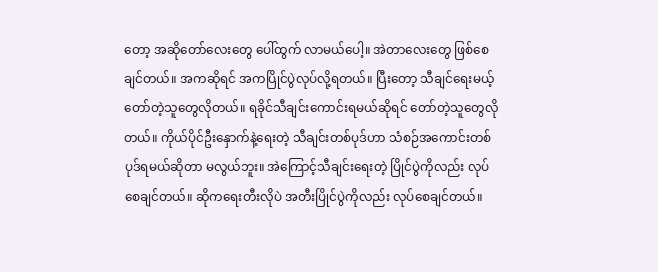တော့ အဆိုတော်လေးတွေ ပေါ်ထွက် လာမယ်ပေါ့။ အဲတာလေးတွေ ဖြစ်စေချင်တယ်။ အကဆိုရင် အကပြိုင်ပွဲလုပ်လို့ရတယ်။ ပြီးတော့ သီချင်ရေးမယ့် တော်တဲ့သူတွေလိုတယ်။ ရခိုင်သီချင်းကောင်းရမယ်ဆိုရင် တော်တဲ့သူတွေလိုတယ်။ ကိုယ်ပိုင်ဦးနှောက်နဲ့ရေးတဲ့ သီချင်းတစ်ပုဒ်ဟာ သံစဉ်အကောင်းတစ်ပုဒ်ရမယ်ဆိုတာ မလွယ်ဘူး။ အဲကြောင့်သီချင်းရေးတဲ့ ပြိုင်ပွဲကိုလည်း လုပ်စေချင်တယ်။ ဆိုကရေးတီးလိုပဲ အတီးပြိုင်ပွဲကိုလည်း လုပ်စေချင်တယ်။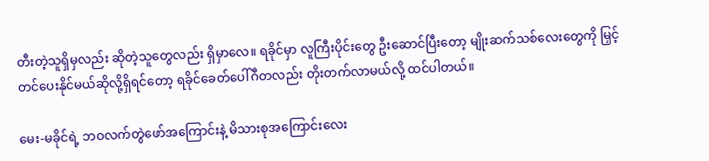တီးတဲ့သူရှိမှလည်း ဆိုတဲ့သူတွေလည်း ရှိမှာလေ။ ရခိုင်မှာ လူကြီးပိုင်းတွေ ဦးဆောင်ပြီးတော့ မျိုးဆက်သစ်လေးတွေကို မြှင့်တင်ပေးနိုင်မယ်ဆိုလို့ရှိရင်တော့ ရခိုင်ခေတ်ပေါ်ဂီတလည်း တိုးတက်လာမယ်လို့ ထင်ပါတယ်။

မေး-မခိုင်ရဲ့ ဘဝလက်တွဲဖော်အကြောင်းနဲ့ မိသားစုအကြောင်းလေး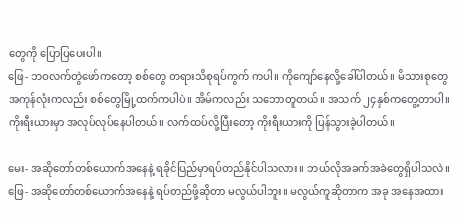တွေကို ပြောပြပေးပါ။
ဖြေ- ဘဝလက်တွဲဖော်ကတော့ စစ်တွေ တရားသိစုရပ်ကွက် ကပါ။ ကိုကျော်နေလို့ခေါ်ပါတယ်။ မိသားစုတွေအကုန်လုံးကလည်း စစ်တွေမြို့ထက်ကပါပဲ။ အိမ်ကလည်း သဘောတူတယ်။ အသက် ၂၄နှစ်ကတွေ့တာပါ။ ကိုးရီးယားမှာ အလုပ်လုပ်နေပါတယ်။ လက်ထပ်လို့ပြီးတော့ ကိုးရီးယားကို ပြန်သွားခဲ့ပါတယ်။

မေး- အဆိုတော်တစ်ယောက်အနေနဲ့ ရခိုင်ပြည်မှာရပ်တည်နိုင်ပါသလား။ ဘယ်လိုအခက်အခဲတွေရှိပါသလဲ။
ဖြေ- အဆိုတော်တစ်ယောက်အနေနဲ့ ရပ်တည်ဖို့ဆိုတာ မလွယ်ပါဘူး။ မလွယ်ကူဆိုတာက အခု အနေအထား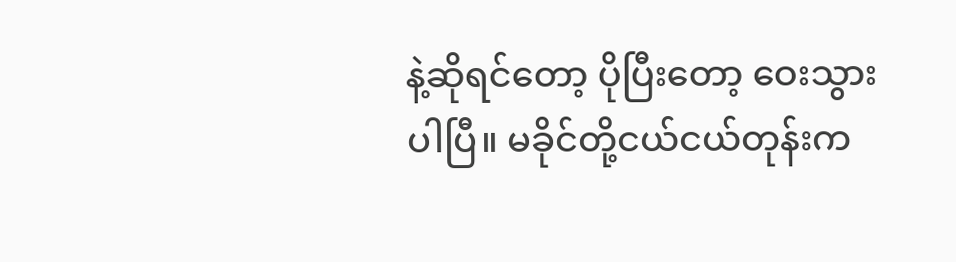နဲ့ဆိုရင်တော့ ပိုပြီးတော့ ဝေးသွားပါပြီ။ မခိုင်တို့ငယ်ငယ်တုန်းက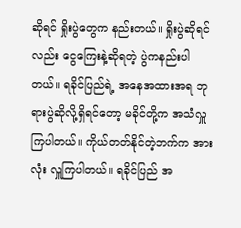ဆိုရင် ရှိုးပွဲတွေက နည်းတယ်။ ရှိုးပွဲဆိုရင်လည်း ငွေကြေးနဲ့ဆိုရတဲ့ ပွဲကနည်းပါတယ်။ ရခိုင်ပြည်ရဲ့ အနေအထားအရ ဘုရားပွဲဆိုလို့ရှိရင်တော့ မခိုင်တို့က အသံလှူကြပါတယ်။ ကိုယ်တတ်နိုင်တဲ့ဘက်က အားလုံး လှူကြပါတယ်။ ရခိုင်ပြည် အ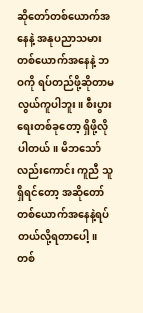ဆိုတော်တစ်ယောက်အနေနဲ့ အနုပညာသမားတစ်ယောက်အနေနဲ့ ဘဝကို ရပ်တည်ဖို့ဆိုတာမလွယ်ကူပါဘူး။ စီးပွားရေးတစ်ခုတော့ ရှိဖို့လိုပါတယ်။ မိဘသော်လည်းကောင်း ကူညီ သူရှိရင်တော့ အဆိုတော်တစ်ယောက်အနေနဲ့ရပ်တယ်လို့ရတာပေါ့။ တစ်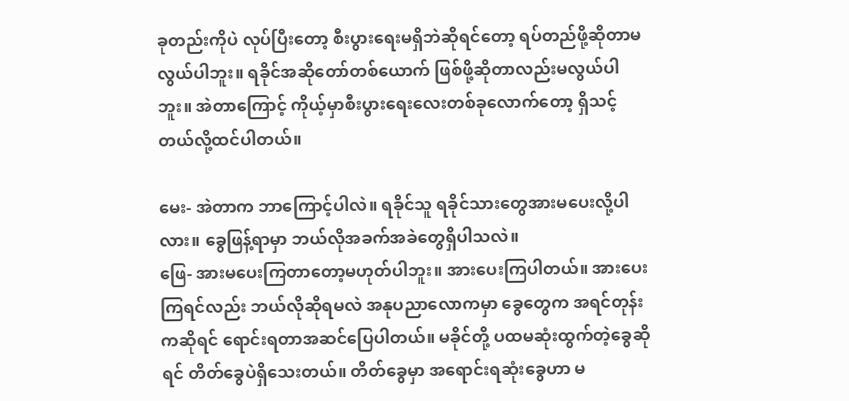ခုတည်းကိုပဲ လုပ်ပြီးတော့ စီးပွားရေးမရှိဘဲဆိုရင်တော့ ရပ်တည်ဖို့ဆိုတာမလွယ်ပါဘူး။ ရခိုင်အဆိုတော်တစ်ယောက် ဖြစ်ဖို့ဆိုတာလည်းမလွယ်ပါဘူး။ အဲတာကြောင့် ကိုယ့်မှာစီးပွားရေးလေးတစ်ခုလောက်တော့ ရှိသင့်တယ်လို့ထင်ပါတယ်။

မေး- အဲတာက ဘာကြောင့်ပါလဲ။ ရခိုင်သူ ရခိုင်သားတွေအားမပေးလို့ပါလား။ ခွေဖြန့်ရာမှာ ဘယ်လိုအခက်အခဲတွေရှိပါသလဲ။
ဖြေ- အားမပေးကြတာတော့မဟုတ်ပါဘူး။ အားပေးကြပါတယ်။ အားပေးကြရင်လည်း ဘယ်လိုဆိုရမလဲ အနုပညာလောကမှာ ခွေတွေက အရင်တုန်းကဆိုရင် ရောင်းရတာအဆင်ပြေပါတယ်။ မခိုင်တို့ ပထမဆုံးထွက်တဲ့ခွေဆိုရင် တိတ်ခွေပဲရှိသေးတယ်။ တိတ်ခွေမှာ အရောင်းရဆုံးခွေဟာ မ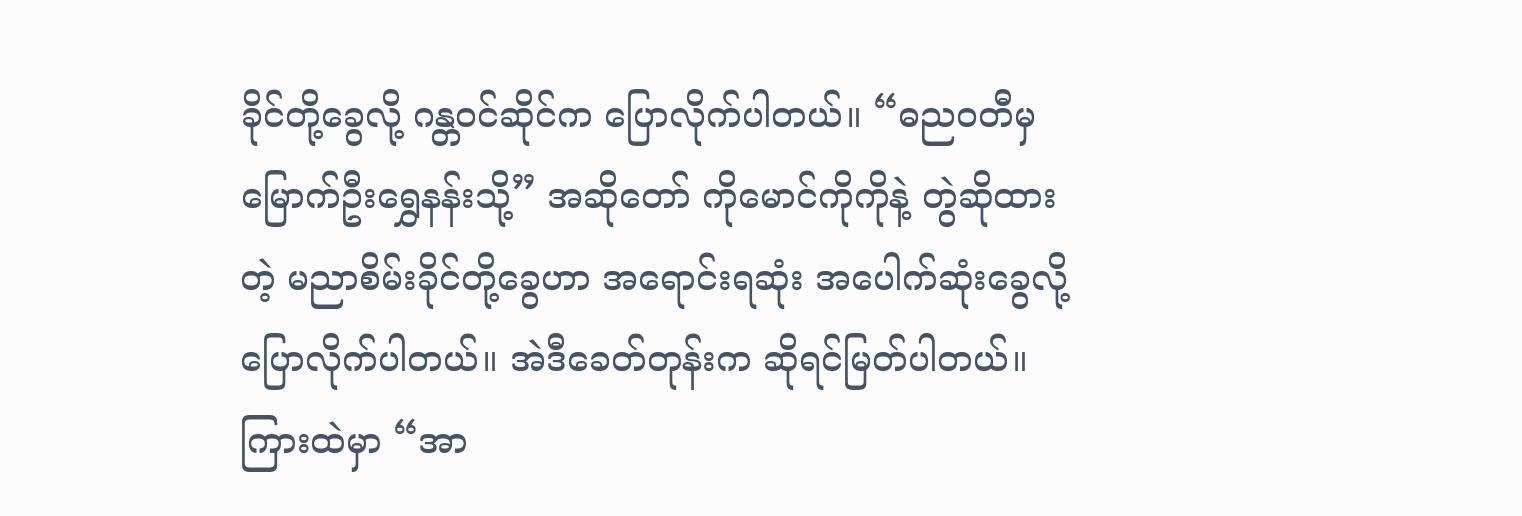ခိုင်တို့ခွေလို့ ဂန္တဝင်ဆိုင်က ပြောလိုက်ပါတယ်။ “ဓညဝတီမှ မြောက်ဦးရွှေနန်းသို့” အဆိုတော် ကိုမောင်ကိုကိုနဲ့ တွဲဆိုထားတဲ့ မညာစိမ်းခိုင်တို့ခွေဟာ အရောင်းရဆုံး အပေါက်ဆုံးခွေလို့ပြောလိုက်ပါတယ်။ အဲဒီခေတ်တုန်းက ဆိုရင်မြတ်ပါတယ်။ ကြားထဲမှာ “အာ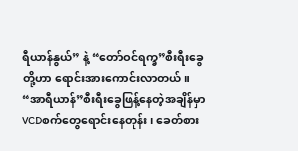ရီယာန်နွယ်” နဲ့ “တော်ဝင်ရက္ခ”စီးရီးခွေတို့ဟာ ရောင်းအားကောင်းလာတယ်။ “အာရီယာန်”စီးရီးခွေဖြန့်နေတဲ့အချိန်မှာ VCDစက်တွေရောင်းနေတုန်း ၊ ခေတ်စား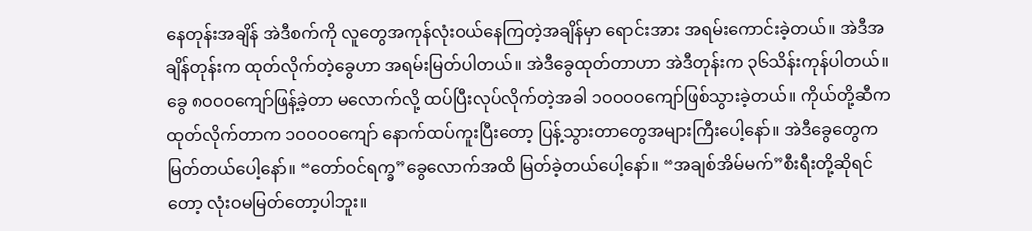နေတုန်းအချိန် အဲဒီစက်ကို လူတွေအကုန်လုံးဝယ်နေကြတဲ့အချိန်မှာ ရောင်းအား အရမ်းကောင်းခဲ့တယ်။ အဲဒီအချိန်တုန်းက ထုတ်လိုက်တဲ့ခွေဟာ အရမ်းမြတ်ပါတယ်။ အဲဒီခွေထုတ်တာဟာ အဲဒီတုန်းက ၃၆သိန်းကုန်ပါတယ်။ ခွေ ၈ဝဝဝကျော်ဖြန့်ခဲ့တာ မလောက်လို့ ထပ်ပြီးလုပ်လိုက်တဲ့အခါ ၁ဝဝဝဝကျော်ဖြစ်သွားခဲ့တယ်။ ကိုယ်တို့ဆီကထုတ်လိုက်တာက ၁ဝဝဝဝကျော် နောက်ထပ်ကူးပြီးတော့ ပြန့်သွားတာတွေအများကြီးပေါ့နော်။ အဲဒီခွေတွေက မြတ်တယ်ပေါ့နော်။ “တော်ဝင်ရက္ခ”ခွေလောက်အထိ မြတ်ခဲ့တယ်ပေါ့နော်။ “အချစ်အိမ်မက်”စီးရီးတို့ဆိုရင်တော့ လုံးဝမမြတ်တော့ပါဘူး။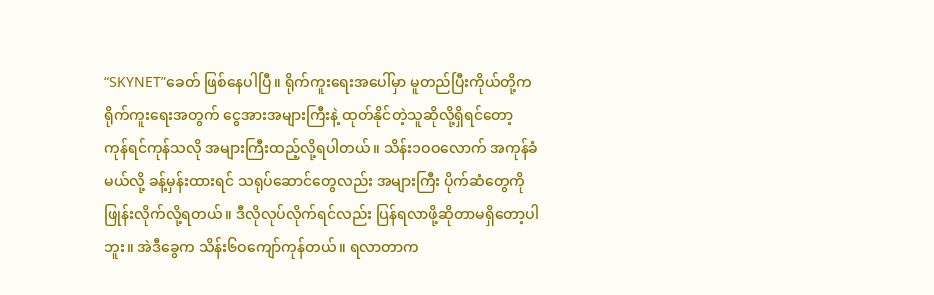“SKYNET”ခေတ် ဖြစ်နေပါပြီ။ ရိုက်ကူးရေးအပေါ်မှာ မူတည်ပြီးကိုယ်တို့က ရိုက်ကူးရေးအတွက် ငွေအားအများကြီးနဲ့ ထုတ်နိုင်တဲ့သူဆိုလို့ရှိရင်တော့ ကုန်ရင်ကုန်သလို အများကြီးထည့်လို့ရပါတယ်။ သိန်း၁ဝဝလောက် အကုန်ခံမယ်လို့ ခန့်မှန်းထားရင် သရုပ်ဆောင်တွေလည်း အများကြီး ပိုက်ဆံတွေကို ဖြုန်းလိုက်လို့ရတယ်။ ဒီလိုလုပ်လိုက်ရင်လည်း ပြန်ရလာဖို့ဆိုတာမရှိတော့ပါဘူး။ အဲဒီခွေက သိန်း၆ဝကျော်ကုန်တယ်။ ရလာတာက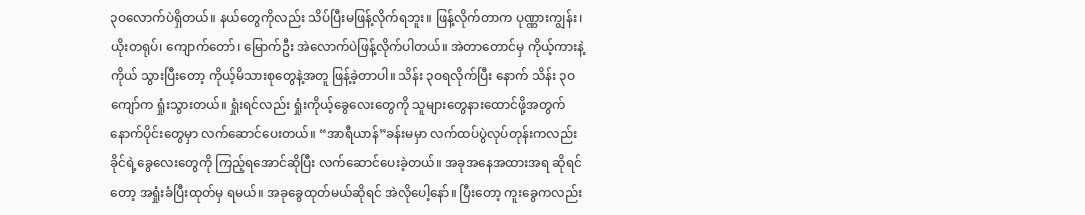၃ဝလောက်ပဲရှိတယ်။ နယ်တွေကိုလည်း သိပ်ပြီးမဖြန့်လိုက်ရဘူး။ ဖြန့်လိုက်တာက ပုဏ္ဏားကျွန်း၊ ယိုးတရုပ်၊ ကျောက်တော်၊ မြောက်ဦး အဲလောက်ပဲဖြန့်လိုက်ပါတယ်။ အဲတာတောင်မှ ကိုယ့်ကားနဲ့ကိုယ် သွားပြီးတော့ ကိုယ့်မိသားစုတွေနဲ့အတူ ဖြန့်ခဲ့တာပါ။ သိန်း ၃ဝရလိုက်ပြီး နောက် သိန်း ၃ဝကျော်က ရှုံးသွားတယ်။ ရှုံးရင်လည်း ရှုံးကိုယ့်ခွေလေးတွေကို သူများတွေနားထောင်ဖို့အတွက် နောက်ပိုင်းတွေမှာ လက်ဆောင်ပေးတယ်။ “အာရီယာန်”ခန်းမမှာ လက်ထပ်ပွဲလုပ်တုန်းကလည်း ခိုင်ရဲ့ခွေလေးတွေကို ကြည့်ရအောင်ဆိုပြီး လက်ဆောင်ပေးခဲ့တယ်။ အခုအနေအထားအရ ဆိုရင်တော့ အရှုံးခံပြီးထုတ်မှ ရမယ်။ အခုခွေထုတ်မယ်ဆိုရင် အဲလိုပေါ့နော်။ ပြီးတော့ ကူးခွေကလည်း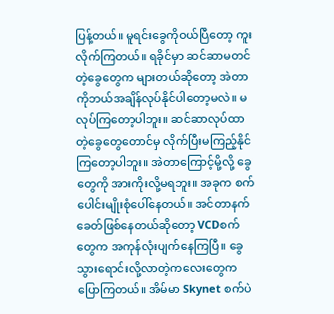ပြန့်တယ်။ မူရင်းခွေကိုဝယ်ပြီတော့ ကူးလိုက်ကြတယ်။ ရခိုင်မှာ ဆင်ဆာမတင်တဲ့ခွေတွေက များတယ်ဆိုတော့ အဲတာကိုဘယ်အချိန်လုပ်နိုင်ပါတော့မလဲ။ မလုပ်ကြတော့ပါဘူး။ ဆင်ဆာလုပ်ထာတဲ့ခွေတွေတောင်မှ လိုက်ပြီးမကြည့်နိုင်ကြတော့ပါဘူး။ အဲတာကြောင့်မို့လို့ ခွေတွေကို အားကိုးလို့မရဘူး။ အခုက စက်ပေါင်းမျိုးစုံပေါ်နေတယ်။ အင်တာနက်ခေတ်ဖြစ်နေတယ်ဆိုတော့ VCDစက်တွေက အကုန်လုံးပျက်နေကြပြီ။ ခွေသွားရောင်းလို့လာတဲ့ကလေးတွေက ပြောကြတယ်။ အိမ်မာ Skynet စက်ပဲ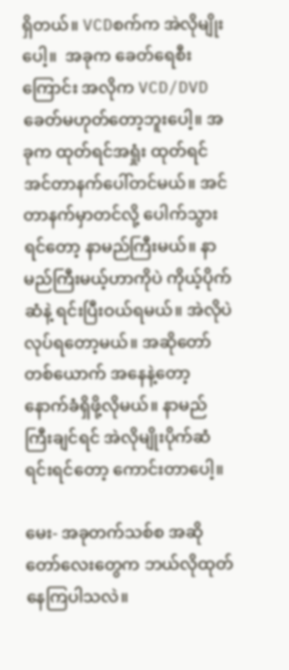ရှိတယ်။ VCDစက်က အဲလိုမျိုးပေါ့။  အခုက ခေတ်ရေစီးကြောင်း အလိုက VCD/DVD ခေတ်မဟုတ်တော့ဘူးပေါ့။ အခုက ထုတ်ရင်အရှုံး ထုတ်ရင် အင်တာနက်ပေါ်တင်မယ်။ အင်တာနက်မှာတင်လို့ ပေါက်သွားရင်တော့ နာမည်ကြီးမယ်။ နာမည်ကြီးမယ့်ဟာကိုပဲ ကိုယ့်ပိုက်ဆံနဲ့ ရင်းပြီးဝယ်ရမယ်။ အဲလိုပဲ လုပ်ရတော့မယ်။ အဆိုတော် တစ်ယောက် အနေနဲ့တော့ နောက်ခံရှိဖို့လိုမယ်။ နာမည်ကြီးချင်ရင် အဲလိုမျိုးပိုက်ဆံရင်းရင်တော့ ကောင်းတာပေါ့။

မေး- အခုတက်သစ်စ အဆိုတော်လေးတွေက ဘယ်လိုထုတ်နေကြပါသလဲ။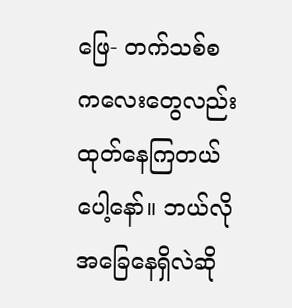ဖြေ- တက်သစ်စ ကလေးတွေလည်း ထုတ်နေကြတယ်ပေါ့နော်။ ဘယ်လိုအခြေနေရှိလဲဆို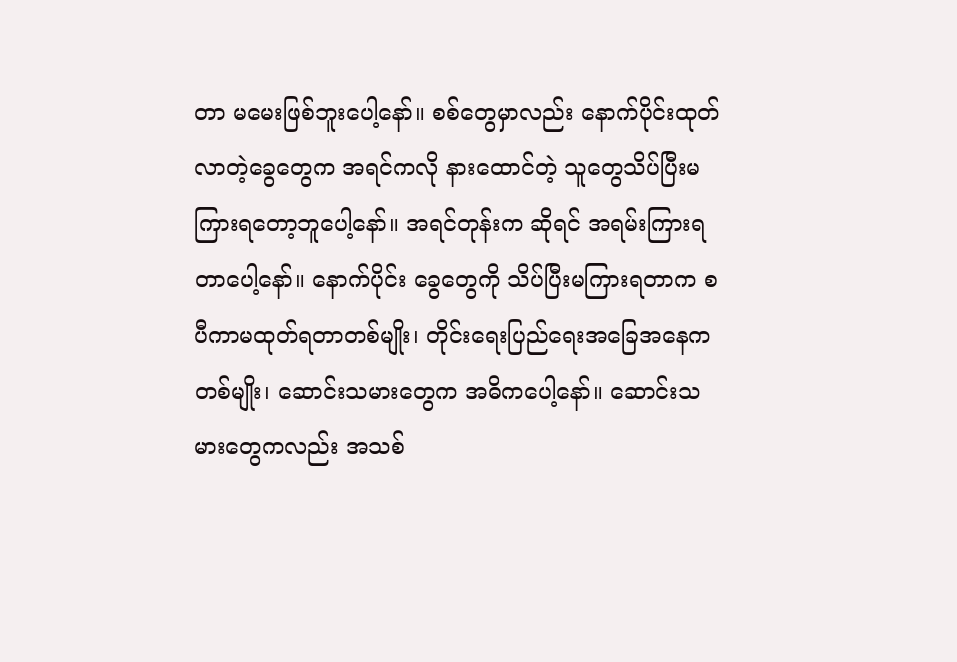တာ မမေးဖြစ်ဘူးပေါ့နော်။ စစ်တွေမှာလည်း နောက်ပိုင်းထုတ်လာတဲ့ခွေတွေက အရင်ကလို နားထောင်တဲ့ သူတွေသိပ်ပြီးမကြားရတော့ဘူပေါ့နော်။ အရင်တုန်းက ဆိုရင် အရမ်းကြားရတာပေါ့နော်။ နောက်ပိုင်း ခွေတွေကို သိပ်ပြီးမကြားရတာက စပီကာမထုတ်ရတာတစ်မျိုး၊ တိုင်းရေးပြည်ရေးအခြေအနေက တစ်မျိုး၊ ဆောင်းသမားတွေက အဓိကပေါ့နော်။ ဆောင်းသမားတွေကလည်း အသစ်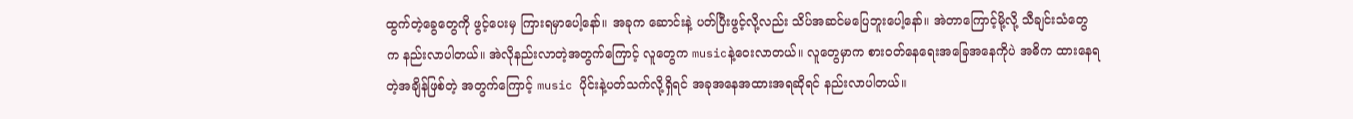ထွက်တဲ့ခွေတွေကို ဖွင့်ပေးမှ ကြားရမှာပေါ့နော်။ အခုက ဆောင်းနဲ့ ပတ်ပြီးဖွင့်လို့လည်း သိပ်အဆင်မပြေဘူးပေါ့နော်။ အဲတာကြောင့်မို့လို့ သီချင်းသံတွေက နည်းလာပါတယ်။ အဲလိုနည်းလာတဲ့အတွက်ကြောင့် လူတွေက musicနဲ့ဝေးလာတယ်။ လူတွေမှာက စားဝတ်နေရေးအခြေအနေကိုပဲ အဓိက ထားနေရတဲ့အချိန်ဖြစ်တဲ့ အတွက်ကြောင့် music ပိုင်းနဲ့ပတ်သက်လို့ရှိရင် အခုအနေအထားအရဆိုရင် နည်းလာပါတယ်။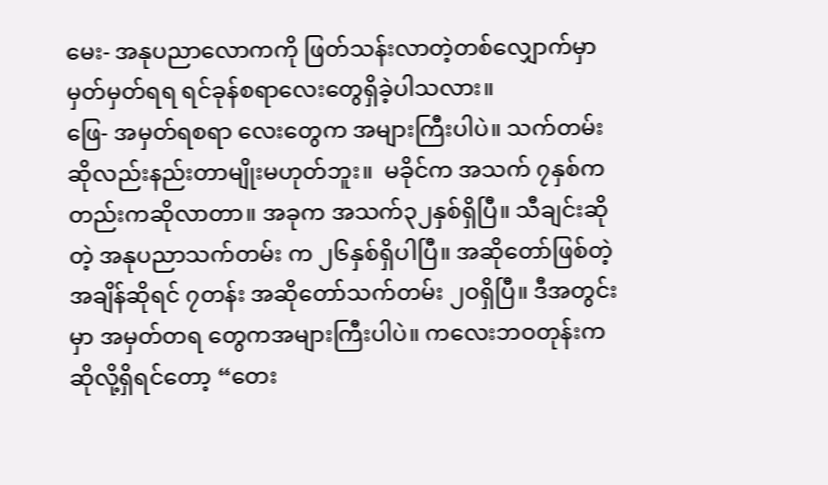မေး- အနုပညာလောကကို ဖြတ်သန်းလာတဲ့တစ်လျှောက်မှာ မှတ်မှတ်ရရ ရင်ခုန်စရာလေးတွေရှိခဲ့ပါသလား။
ဖြေ- အမှတ်ရစရာ လေးတွေက အများကြီးပါပဲ။ သက်တမ်း ဆိုလည်းနည်းတာမျိုးမဟုတ်ဘူး။  မခိုင်က အသက် ၇နှစ်ကတည်းကဆိုလာတာ။ အခုက အသက်၃၂နှစ်ရှိပြီ။ သီချင်းဆိုတဲ့ အနုပညာသက်တမ်း က ၂၆နှစ်ရှိပါပြီ။ အဆိုတော်ဖြစ်တဲ့အချိန်ဆိုရင် ၇တန်း အဆိုတော်သက်တမ်း ၂ဝရှိပြီ။ ဒီအတွင်းမှာ အမှတ်တရ တွေကအများကြီးပါပဲ။ ကလေးဘဝတုန်းက ဆိုလို့ရှိရင်တော့ “တေး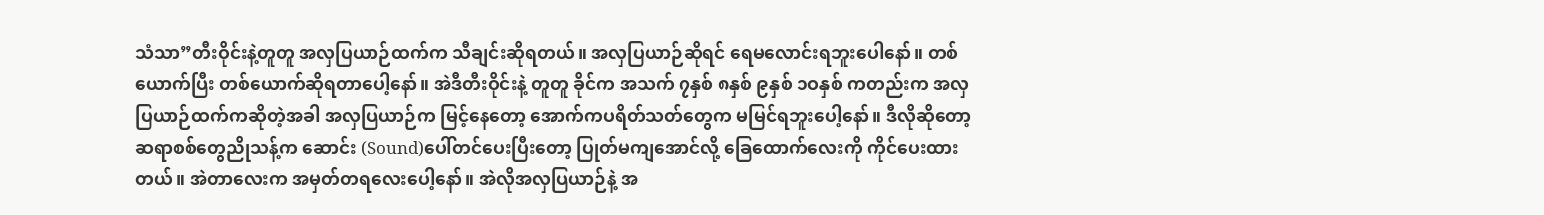သံသာ”တီးဝိုင်းနဲ့တူတူ အလှပြယာဉ်ထက်က သီချင်းဆိုရတယ်။ အလှပြယာဉ်ဆိုရင် ရေမလောင်းရဘူးပေါနော်။ တစ်ယောက်ပြီး တစ်ယောက်ဆိုရတာပေါ့နော်။ အဲဒီတီးဝိုင်းနဲ့ တူတူ ခိုင်က အသက် ၇နှစ် ၈နှစ် ၉နှစ် ၁ဝနှစ် ကတည်းက အလှပြယာဉ်ထက်ကဆိုတဲ့အခါ အလှပြယာဉ်က မြင့်နေတော့ အောက်ကပရိတ်သတ်တွေက မမြင်ရဘူးပေါ့နော်။ ဒီလိုဆိုတော့ ဆရာစစ်တွေညိုသန့်က ဆောင်း (Sound)ပေါ်တင်ပေးပြီးတော့ ပြုတ်မကျအောင်လို့ ခြေထောက်လေးကို ကိုင်ပေးထားတယ်။ အဲတာလေးက အမှတ်တရလေးပေါ့နော်။ အဲလိုအလှပြယာဉ်နဲ့ အ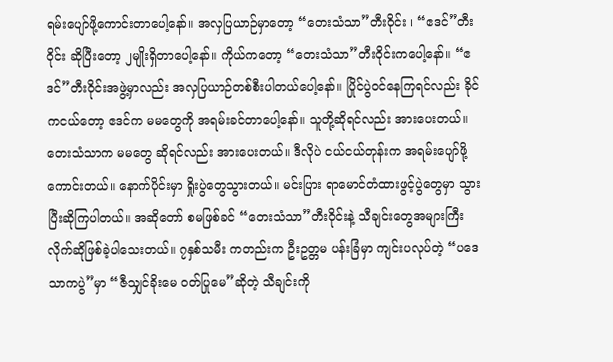ရမ်းပျော်ဖို့ကောင်းတာပေါ့နော်။ အလှပြယာဉ်မှာတော့ “တေးသံသာ”တီးဝိုင်း ၊ “ဧဒင်”တီးဝိုင်း ဆိုပြီးတော့ ၂မျိုးရှိတာပေါ့နော်။ ကိုယ်ကတော့ “တေးသံသာ”တီးဝိုင်းကပေါ့နော်။ “ဧဒင်”တီးဝိုင်းအဖွဲ့မှာလည်း အလှပြယာဉ်တစ်စီးပါတယ်ပေါ့နော်။ ပြိုင်ပွဲဝင်နေကြရင်လည်း ခိုင်ကငယ်တော့ ဧဒင်က မမတွေကို အရမ်းခင်တာပေါ့နော်။ သူတို့ဆိုရင်လည်း အားပေးတယ်။ တေးသံသာက မမတွေ ဆိုရင်လည်း အားပေးတယ်။ ဒီလိုပဲ ငယ်ငယ်တုန်းက အရမ်းပျော်ဖို့ကောင်းတယ်။ နောက်ပိုင်းမှာ ရှိုးပွဲတွေသွားတယ်။ မင်းပြား ရာမောင်တံထားဖွင့်ပွဲတွေမှာ သွားပြီးဆိုကြပါတယ်။ အဆိုတော် စမဖြစ်ခင် “တေးသံသာ”တီးဝိုင်းနဲ့ သီချင်းတွေအများကြီးလိုက်ဆိုဖြစ်ခဲ့ပါသေးတယ်။ ၇နှစ်သမီး ကတည်းက ဦးဥတ္တမ ပန်းခြံမှာ ကျင်းပလုပ်တဲ့ “ပဒေသာကပွဲ”မှာ “ဇီသျှင်ခိုးမေ ဝတ်ပြုမေ”ဆိုတဲ့ သီချင်းကို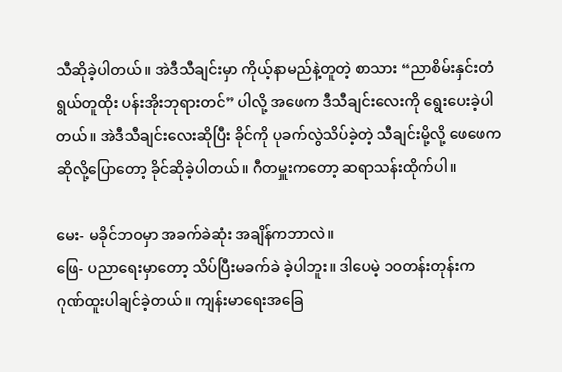သီဆိုခဲ့ပါတယ်။ အဲဒီသီချင်းမှာ ကိုယ့်နာမည်နဲ့တူတဲ့ စာသား “ညာစိမ်းနှင်းတံ ရွယ်တူထိုး ပန်းအိုးဘုရားတင်” ပါလို့ အဖေက ဒီသီချင်းလေးကို ရွေးပေးခဲ့ပါတယ်။ အဲဒီသီချင်းလေးဆိုပြီး ခိုင်ကို ပုခက်လွဲသိပ်ခဲ့တဲ့ သီချင်းမို့လို့ ဖေဖေက ဆိုလို့ပြောတော့ ခိုင်ဆိုခဲ့ပါတယ်။ ဂီတမှူးကတော့ ဆရာသန်းထိုက်ပါ။

မေး- မခိုင်ဘဝမှာ အခက်ခဲဆုံး အချိန်ကဘာလဲ။
ဖြေ- ပညာရေးမှာတော့ သိပ်ပြီးမခက်ခဲ ခဲ့ပါဘူး။ ဒါပေမဲ့ ၁ဝတန်းတုန်းက ဂုဏ်ထူးပါချင်ခဲ့တယ်။ ကျန်းမာရေးအခြေ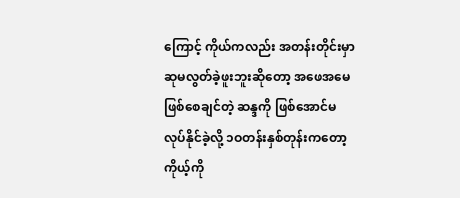ကြောင့် ကိုယ်ကလည်း အတန်းတိုင်းမှာ ဆုမလွတ်ခဲ့ဖူးဘူးဆိုတော့ အဖေအမေဖြစ်စေချင်တဲ့ ဆန္ဒကို ဖြစ်အောင်မလုပ်နိုင်ခဲ့လို့ ၁ဝတန်းနှစ်တုန်းကတော့ ကိုယ့်ကို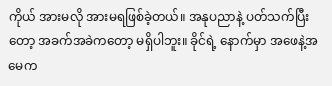ကိုယ် အားမလို အားမရဖြစ်ခဲ့တယ်။ အနုပညာနဲ့ ပတ်သက်ပြီးတော့ အခက်အခဲကတော့ မရှိပါဘူး။ ခိုင်ရဲ့ နောက်မှာ အဖေနဲ့အမေက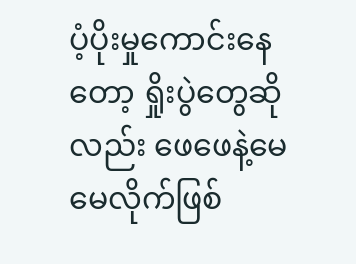ပံ့ပိုးမှုကောင်းနေတော့ ရှိုးပွဲတွေဆိုလည်း ဖေဖေနဲ့မေမေလိုက်ဖြစ်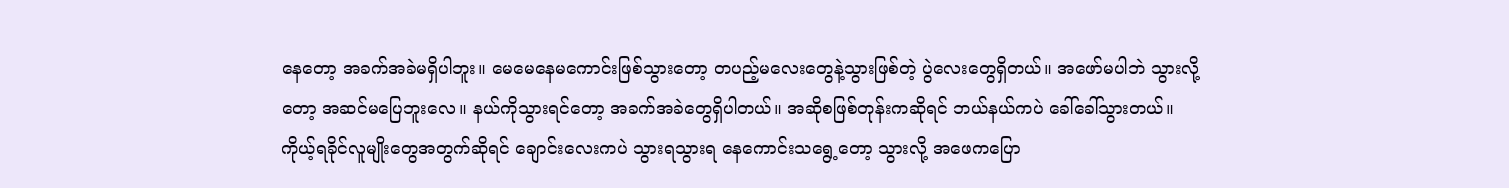နေတော့ အခက်အခဲမရှိပါဘူး။ မေမေနေမကောင်းဖြစ်သွားတော့ တပည့်မလေးတွေနဲ့သွားဖြစ်တဲ့ ပွဲလေးတွေရှိတယ်။ အဖော်မပါဘဲ သွားလို့တော့ အဆင်မပြေဘူးလေ။ နယ်ကိုသွားရင်တော့ အခက်အခဲတွေရှိပါတယ်။ အဆိုစဖြစ်တုန်းကဆိုရင် ဘယ်နယ်ကပဲ ခေါ်ခေါ်သွားတယ်။ ကိုယ့်ရခိုင်လူမျိုးတွေအတွက်ဆိုရင် ချောင်းလေးကပဲ သွားရသွားရ နေကောင်းသရွေ့တော့ သွားလို့ အဖေကပြော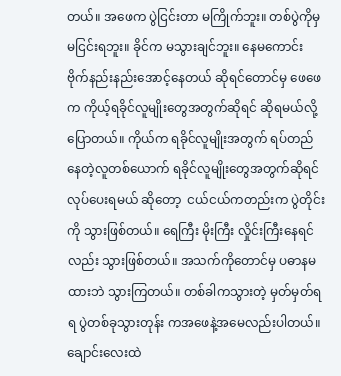တယ်။ အဖေက ပွဲငြင်းတာ မကြိုက်ဘူး။ တစ်ပွဲကိုမှ မငြင်းရဘူး။ ခိုင်က မသွားချင်ဘူး။ နေမကောင်း ဗိုက်နည်းနည်းအောင့်နေတယ် ဆိုရင်တောင်မှ ဖေဖေက ကိုယ့်ရခိုင်လူမျိုးတွေအတွက်ဆိုရင် ဆိုရမယ်လို့ပြောတယ်။ ကိုယ်က ရခိုင်လူမျိုးအတွက် ရပ်တည်နေတဲ့လူတစ်ယောက် ရခိုင်လူမျိုးတွေအတွက်ဆိုရင် လုပ်ပေးရမယ် ဆိုတော့  ငယ်ငယ်ကတည်းက ပွဲတိုင်းကို သွားဖြစ်တယ်။ ရေကြီး မိုးကြီး လှိုင်းကြီးနေရင်လည်း သွားဖြစ်တယ်။ အသက်ကိုတောင်မှ ပဓာနမထားဘဲ သွားကြတယ်။ တစ်ခါကသွားတဲ့ မှတ်မှတ်ရရ ပွဲတစ်ခုသွားတုန်း ကအဖေနဲ့အမေလည်းပါတယ်။ ချောင်းလေးထဲ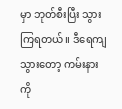မှာ ဘုတ်စီးပြီး သွားကြရတယ်။ ဒီရေကျသွားတော့ ကမ်းနားကို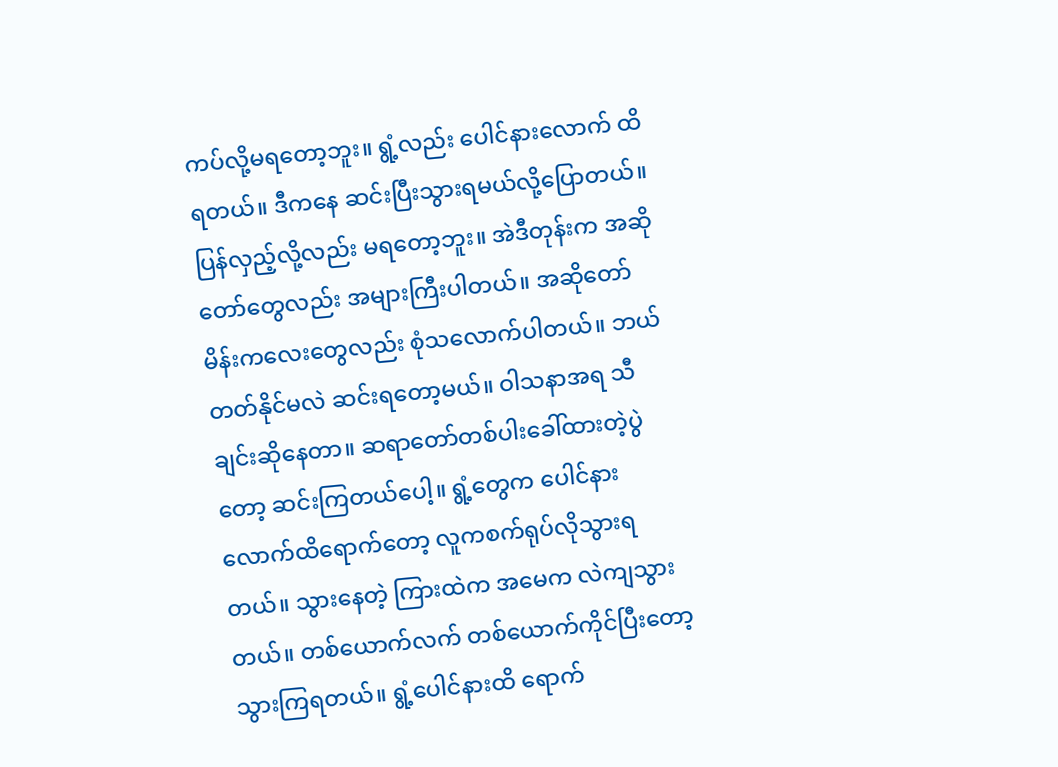ကပ်လို့မရတော့ဘူး။ ရွံ့လည်း ပေါင်နားလောက် ထိရတယ်။ ဒီကနေ ဆင်းပြီးသွားရမယ်လို့ပြောတယ်။ ပြန်လှည့်လို့လည်း မရတော့ဘူး။ အဲဒီတုန်းက အဆိုတော်တွေလည်း အများကြီးပါတယ်။ အဆိုတော် မိန်းကလေးတွေလည်း စုံသလောက်ပါတယ်။ ဘယ်တတ်နိုင်မလဲ ဆင်းရတော့မယ်။ ဝါသနာအရ သီချင်းဆိုနေတာ။ ဆရာတော်တစ်ပါးခေါ်ထားတဲ့ပွဲတော့ ဆင်းကြတယ်ပေါ့။ ရွံ့တွေက ပေါင်နားလောက်ထိရောက်တော့ လူကစက်ရုပ်လိုသွားရတယ်။ သွားနေတဲ့ ကြားထဲက အမေက လဲကျသွားတယ်။ တစ်ယောက်လက် တစ်ယောက်ကိုင်ပြီးတော့ သွားကြရတယ်။ ရွံ့ပေါင်နားထိ ရောက်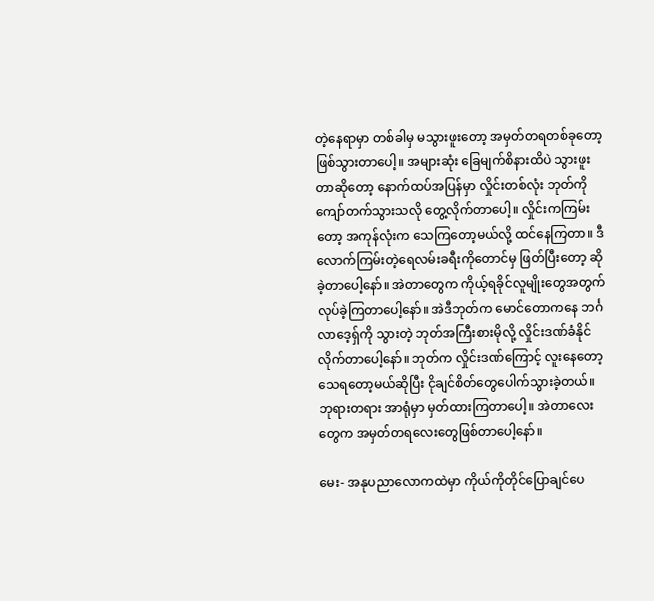တဲ့နေရာမှာ တစ်ခါမှ မသွားဖူးတော့ အမှတ်တရတစ်ခုတော့ ဖြစ်သွားတာပေါ့။ အများဆုံး ခြေမျက်စိနားထိပဲ သွားဖူးတာဆိုတော့ နောက်ထပ်အပြန်မှာ လှိုင်းတစ်လုံး ဘုတ်ကို ကျော်တက်သွားသလို တွေ့လိုက်တာပေါ့။ လှိုင်းကကြမ်းတော့ အကုန်လုံးက သေကြတော့မယ်လို့ ထင်နေကြတာ။ ဒီလောက်ကြမ်းတဲ့ရေလမ်းခရီးကိုတောင်မှ ဖြတ်ပြီးတော့ ဆိုခဲ့တာပေါ့နော်။ အဲတာတွေက ကိုယ့်ရခိုင်လူမျိုးတွေအတွက် လုပ်ခဲ့ကြတာပေါ့နော်။ အဲဒီဘုတ်က မောင်တောကနေ ဘင်္ဂလာဒေ့ရှ်ကို သွားတဲ့ ဘုတ်အကြီးစားမိုလို့ လှိုင်းဒဏ်ခံနိုင်လိုက်တာပေါ့နော်။ ဘုတ်က လှိုင်းဒဏ်ကြောင့် လူးနေတော့ သေရတော့မယ်ဆိုပြီး ငိုချင်စိတ်တွေပေါက်သွားခဲ့တယ်။ ဘုရားတရား အာရုံမှာ မှတ်ထားကြတာပေါ့။ အဲတာလေးတွေက အမှတ်တရလေးတွေဖြစ်တာပေါ့နော်။

မေး- အနုပညာလောကထဲမှာ ကိုယ်ကိုတိုင်ပြောချင်ပေ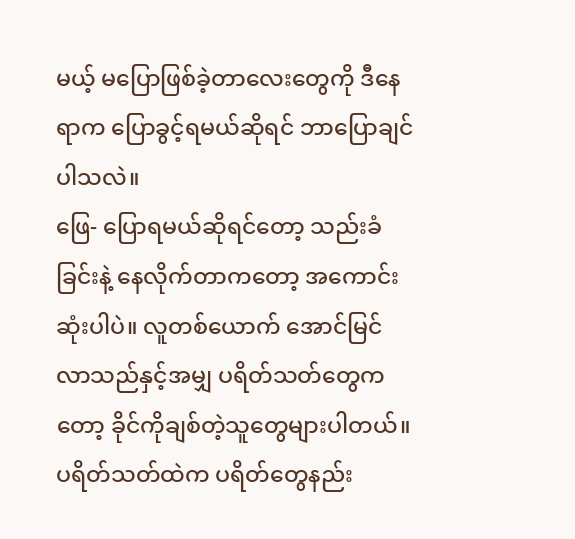မယ့် မပြောဖြစ်ခဲ့တာလေးတွေကို ဒီနေရာက ပြောခွင့်ရမယ်ဆိုရင် ဘာပြောချင်ပါသလဲ။
ဖြေ- ပြောရမယ်ဆိုရင်တော့ သည်းခံခြင်းနဲ့ နေလိုက်တာကတော့ အကောင်းဆုံးပါပဲ။ လူတစ်ယောက် အောင်မြင်လာသည်နှင့်အမျှ ပရိတ်သတ်တွေကတော့ ခိုင်ကိုချစ်တဲ့သူတွေများပါတယ်။ ပရိတ်သတ်ထဲက ပရိတ်တွေနည်း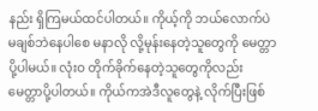နည်း ရှိကြမယ်ထင်ပါတယ်။ ကိုယ့်ကို ဘယ်လောက်ပဲ မချစ်ဘဲနေပါစေ မနာလို လို့မုန်းနေတဲ့သူတွေကို မေတ္တာပို့ပါမယ်။ လုံးဝ တိုက်ခိုက်နေတဲ့သူတွေကိုလည်း မေတ္တာပို့ပါတယ်။ ကိုယ်ကအဲဒီလူတွေနဲ့ လိုက်ပြီးဖြစ်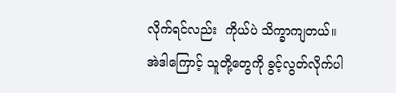လိုက်ရင်လည်း  ကိုယ်ပဲ သိက္ခာကျတယ်။ အဲဒါကြောင့် သူတို့တွေကို ခွင့်လွတ်လိုက်ပါ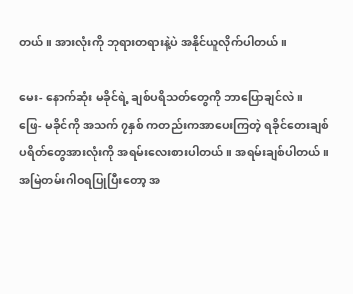တယ်။ အားလုံးကို ဘုရားတရားနဲ့ပဲ အနိုင်ယူလိုက်ပါတယ်။

မေး- နောက်ဆုံး မခိုင်ရဲ့ ချစ်ပရိသတ်တွေကို ဘာပြောချင်လဲ။
ဖြေ- မခိုင်ကို အသက် ၇နှစ် ကတည်းကအာပေးကြတဲ့ ရခိုင်တေးချစ် ပရိတ်တွေအားလုံးကို အရမ်းလေးစားပါတယ်။ အရမ်းချစ်ပါတယ်။ အမြဲတမ်းဂါဝရပြုပြီးတော့ အ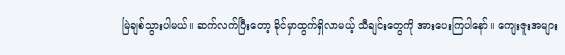မြဲချစ်သွားပါမယ်။ ဆက်လက်ပြီးတော့ ခိုင်မှာထွက်ရှိလာမယ့် သီချင်းတွေကို အားပေးကြပါနော်။ ကျေးဇူးအများ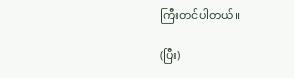ကြီးတင်ပါတယ်။

(ပြီး)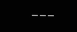---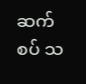ဆက်စပ် သ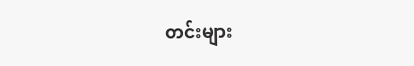တင်းများ